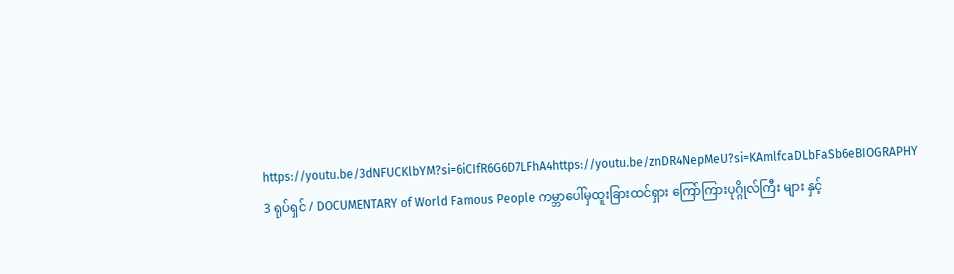https://youtu.be/3dNFUCKlbYM?si=6iCIfR6G6D7LFhA4https://youtu.be/znDR4NepMeU?si=KAmlfcaDLbFaSb6eBIOGRAPHY 3 ရုပ်ရှင် / DOCUMENTARY of World Famous People ကမ္ဘာပေါ်မှထူးခြားထင်ရှား ကြော်ကြားပုဂ္ဂိုလ်ကြီး များ နှင့်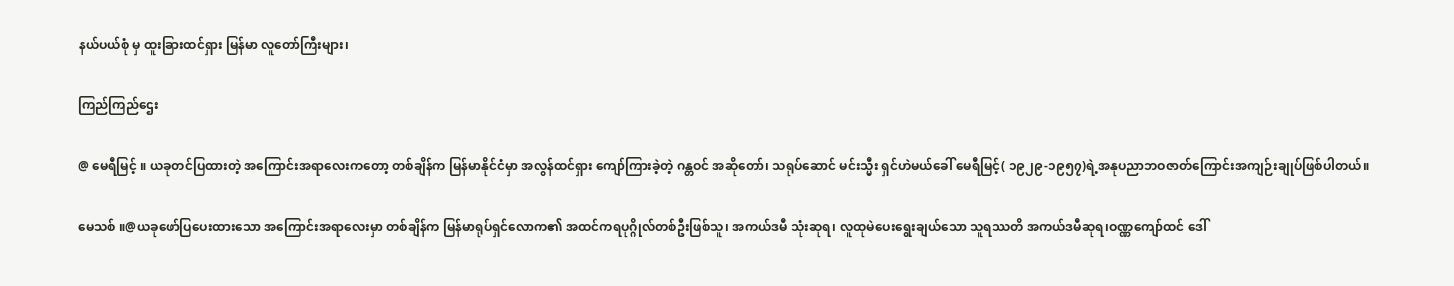နယ်ပယ်စုံ မှ ထူးခြားထင်ရှား မြန်မာ လူတော်ကြီးများ၊

ကြည်ကြည်ဌေး

@ မေရီမြင့် ။ ယခု‌တင်ပြထားတဲ့ အကြောင်းအရာ‌လေးက‌တော့ တစ်ချိန်က မြန်မာနိုင်ငံမှာ အလွန်ထင်ရှား ကျော်ကြားခဲ့တဲ့ ဂန္တဝင် အဆိုတော်၊ သရုပ်ဆောင် မင်းသ္မီး ရှင်ဟဲမယ်ခေါ် မေရီမြင့်( ၁၉၂၉-၁၉၅၇)ရဲ့အနုပညာဘဝဇာတ်ကြောင်းအကျဉ်းချုပ်ဖြစ်ပါတယ်။

မေသစ် ။@ယခုဖော်ပြပေးထားသော အကြောင်းအရာလေးမှာ တစ်ချိန်က မြန်မာရုပ်ရှင်လောက၏ အထင်ကရပုဂ္ဂိုလ်တစ်ဦးဖြစ်သူ၊ အကယ်ဒမီ သုံးဆုရ၊ လူထု‌မဲပေးရွေးချယ်သော သူရဿတိ အကယ်ဒမီဆုရ၊ဝဏ္ဏကျော်ထင် ဒေါ်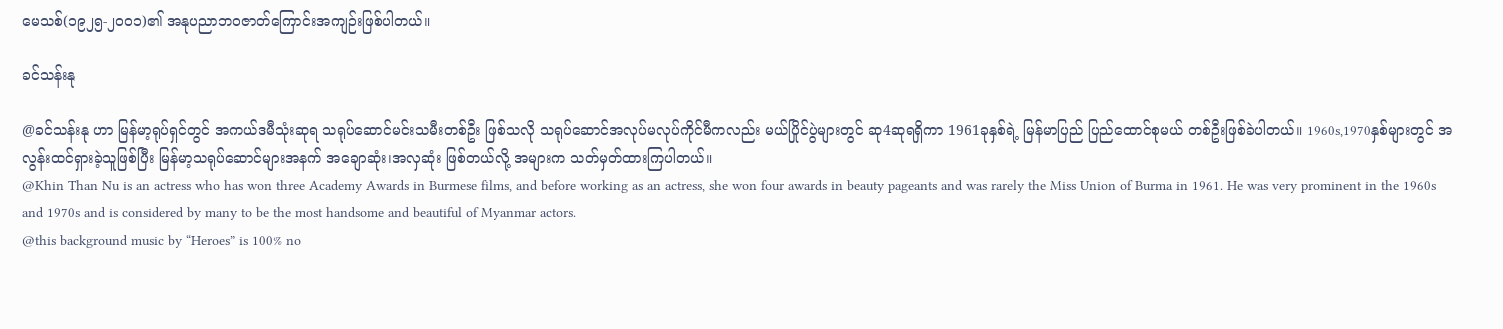မေသစ်(၁၉၂၅-၂၀၀၁)၏ အနုပညာဘဝဇာတ်ကြောင်းအကျဉ်းဖြစ်ပါတယ်။

ခင်သန်းနု

@ခင်သန်းနု ဟာ မြန်မာ့ရုပ်ရှင်တွင် အကယ်ဒမီသုံးဆုရ သရုပ်ဆောင်မင်းသမီးတစ်ဦး ဖြစ်သလို သရုပ်ဆောင်အလုပ်မလုပ်ကိုင်မီကလည်း မယ်ပြိုင်ပွဲများတွင် ဆု4ဆုရရှိကာ 1961ခုနှစ်ရဲ့ မြန်မာပြည် ပြည်ထောင်စုမယ် တစ်ဦးဖြစ်ခဲပါတယ်။ 1960s,1970နှစ်များတွင် အလွန်းထင်ရှားခဲ့သူဖြစ်ပြီး မြန်မာ့သရုပ်ဆောင်များအနက် အချောဆုံး၊အလှဆုံး ဖြစ်တယ်လို့ အများက သတ်မှတ်ထားကြပါတယ်။
@Khin Than Nu is an actress who has won three Academy Awards in Burmese films, and before working as an actress, she won four awards in beauty pageants and was rarely the Miss Union of Burma in 1961. He was very prominent in the 1960s and 1970s and is considered by many to be the most handsome and beautiful of Myanmar actors.
@this background music by “Heroes” is 100% no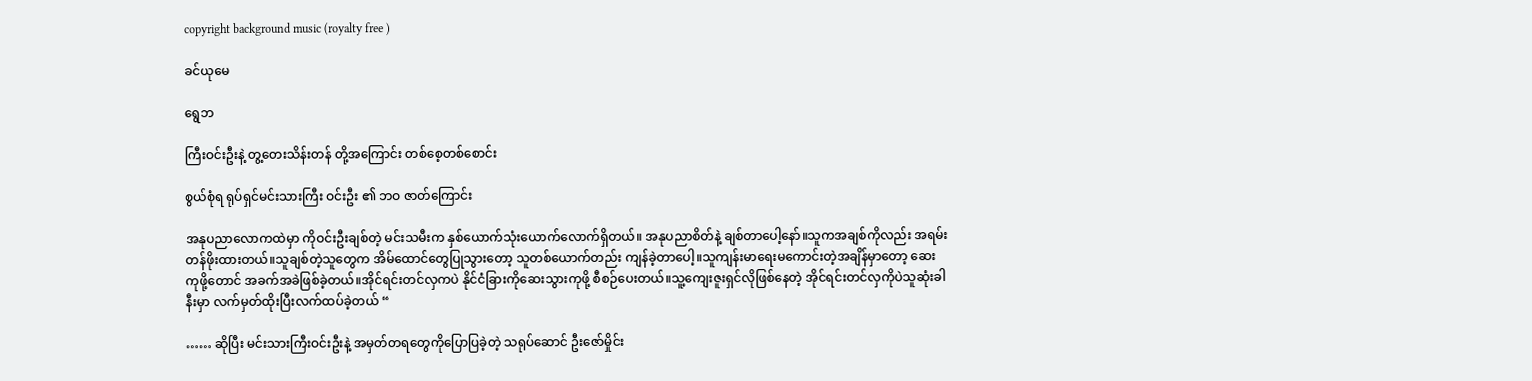copyright background music (royalty free )

ခင်ယုမေ

ရွေဘ

ကြီးဝင်းဦးနဲ့ တွ့တေးသိန်းတန် တို့အကြောင်း တစ်စေ့တစ်စောင်း

စွယ်စုံရ ရုပ်ရှင်မင်းသားကြီး ဝင်းဦး ၏ ဘဝ ဇာတ်ကြောင်း

အနုပညာလောကထဲမှာ ကိုဝင်းဦးချစ်တဲ့ မင်းသမီးက နှစ်ယောက်သုံးယောက်လောက်ရှိတယ်။ အနုပညာစိတ်နဲ့ ချစ်တာပေါ့နော်။သူကအချစ်ကိုလည်း အရမ်းတန်ဖိုးထားတယ်။သူချစ်တဲ့သူတွေက အိမ်ထောင်တွေပြုသွားတော့ သူတစ်ယောက်တည်း ကျန်ခဲ့တာပေါ့။သူကျန်းမာရေးမကောင်းတဲ့အချိန်မှာတော့ ဆေးကုဖို့တောင် အခက်အခဲဖြစ်ခဲ့တယ်။အိုင်ရင်းတင်လှကပဲ နိုင်ငံခြားကိုဆေးသွားကုဖို့ စီစဉ်ပေးတယ်။သူ့ကျေးဇူးရှင်လိုဖြစ်နေတဲ့ အိုင်ရင်းတင်လှကိုပဲသူဆုံးခါနီးမှာ လက်မှတ်ထိုးပြီးလက်ထပ်ခဲ့တယ် “

…… ဆိုပြီး မင်းသားကြီးဝင်းဦးနဲ့ အမှတ်တရတွေကိုပြောပြခဲ့တဲ့ သရုပ်ဆောင် ဦးဇော်မှိုင်း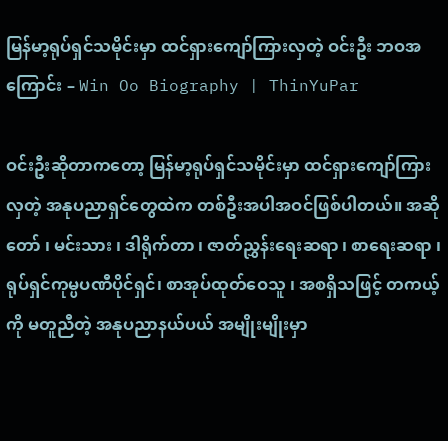မြန်မာ့ရုပ်ရှင်သမိုင်းမှာ ထင်ရှားကျော်ကြားလှတဲ့ ဝင်းဦး ဘဝအကြောင်း – Win Oo Biography | ThinYuPar

ဝင်းဦးဆိုတာကတော့ မြန်မာ့ရုပ်ရှင်သမိုင်းမှာ ထင်ရှားကျော်ကြားလှတဲ့ အနုပညာရှင်တွေထဲက တစ်ဦးအပါအဝင်ဖြစ်ပါတယ်။ အဆိုတော် ၊ မင်းသား ၊ ဒါရိုက်တာ ၊ ဇာတ်ညွှန်းရေးဆရာ ၊ စာရေးဆရာ ၊ ရုပ်ရှင်ကုမ္ပပဏီပိုင်ရှင်၊ စာအုပ်ထုတ်ဝေသူ ၊ အစရှိသဖြင့် တကယ့်ကို မတူညီတဲ့ အနုပညာနယ်ပယ် အမျိုးမျိုးမှာ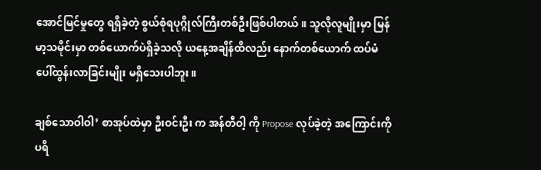အောင်မြင်မှုတွေ ရရှိခဲ့တဲ့ စွယ်စုံရပုဂ္ဂိုလ်ကြီးတစ်ဦးဖြစ်ပါတယ်။ သူလိုလူမျိုးမှာ မြန်မာ့သမိုင်းမှာ တစ်ယောက်ပဲရှိခဲ့သလို ယနေ့အချိန်ထိလည်း နောက်တစ်ယောက် ထပ်မံပေါ်ထွန်းလာခြင်းမျိုး မရှိသေးပါဘူး။

ချစ်သောဝါဝါ’ စာအုပ်ထဲမှာ ဦးဝင်းဦး က အန်တီဝါ့ ကို Propose လုပ်ခဲ့တဲ့ အကြောင်းကို ပရိ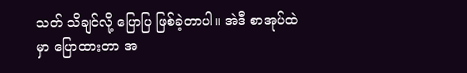သတ် သိချင်လို့ ပြောပြ ဖြစ်ခဲ့တာပါ။ အဲဒီ စာအုပ်ထဲမှာ ပြောထားတာ အ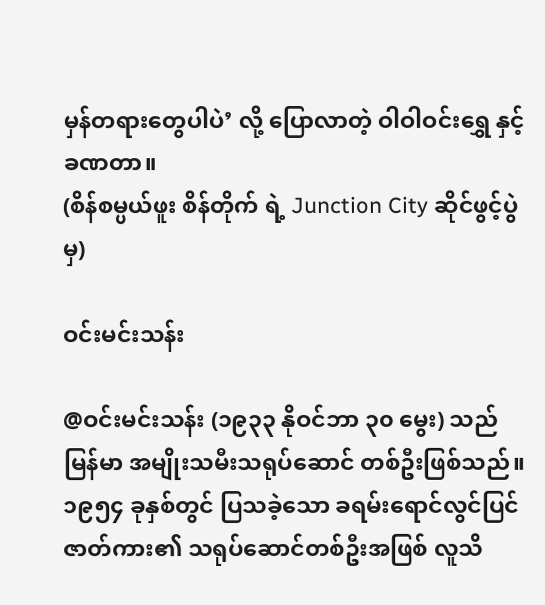မှန်တရားတွေပါပဲ’ လို့ ပြောလာတဲ့ ဝါဝါဝင်းရွှေ နှင့် ခဏတာ။
(စိန်စမ္ပယ်ဖူး စိန်တိုက် ရဲ့ Junction City ဆိုင်ဖွင့်ပွဲမှ)

ဝင်းမင်းသန်း

@ဝင်းမင်းသန်း (၁၉၃၃ နိုဝင်ဘာ ၃၀ မွေး) သည် မြန်မာ အမျိုးသမီးသရုပ်ဆောင် တစ်ဦးဖြစ်သည်။ ၁၉၅၄ ခုနှစ်တွင် ပြသခဲ့သော ခရမ်းရောင်လွင်ပြင် ဇာတ်ကား၏ သရုပ်ဆောင်တစ်ဦးအဖြစ် လူသိ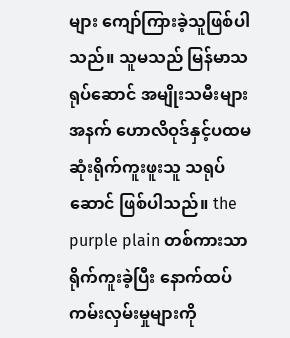များ ကျော်ကြားခဲ့သူဖြစ်ပါသည်။ သူမသည် မြန်မာသရုပ်ဆောင် အမျိုးသမီးများအနက် ဟောလိဝုဒ်နှင့်ပထမဆုံးရိုက်ကူးဖူးသူ သရုပ်ဆောင် ဖြစ်ပါသည်။ the purple plain တစ်ကားသာ ရိုက်ကူးခဲ့ပြီး နောက်ထပ်ကမ်းလှမ်းမှုများကို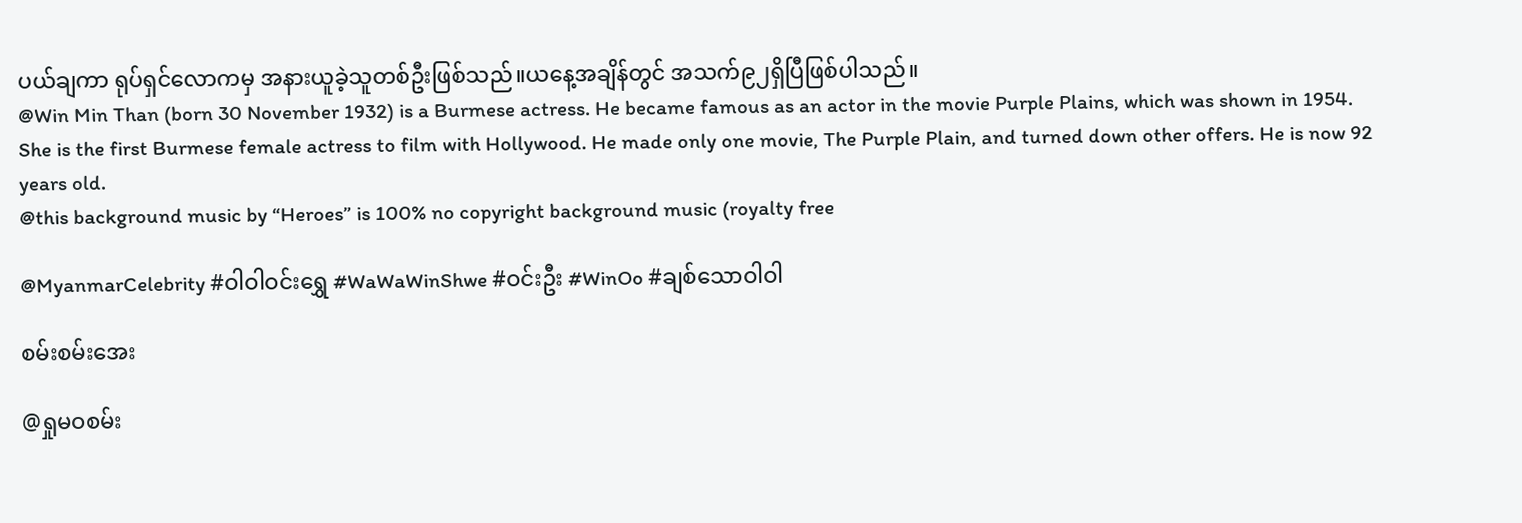ပယ်ချကာ ရုပ်ရှင်လောကမှ အနားယူခဲ့သူတစ်ဦးဖြစ်သည်။ယနေ့အချိန်တွင် အသက်၉၂ရှိပြီဖြစ်ပါသည်။
@Win Min Than (born 30 November 1932) is a Burmese actress. He became famous as an actor in the movie Purple Plains, which was shown in 1954. She is the first Burmese female actress to film with Hollywood. He made only one movie, The Purple Plain, and turned down other offers. He is now 92 years old.
@this background music by “Heroes” is 100% no copyright background music (royalty free

@MyanmarCelebrity #ဝါဝါဝင်းရွှေ #WaWaWinShwe #ဝင်းဦး #WinOo #ချစ်သောဝါဝါ

စမ်းစမ်းအေး

@ရှုမဝစမ်း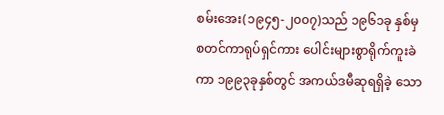စမ်းအေး(၁၉၄၅-၂၀၀၇)သည် ၁၉၆၁ခု နှစ်မှ စတင်ကာရုပ်ရှင်ကား ပေါင်းများစွာရိုက်ကူးခဲကာ ၁၉၉၃ခုနှစ်တွင် အကယ်ဒမီဆုရရှိ‌‌ခဲ့ သော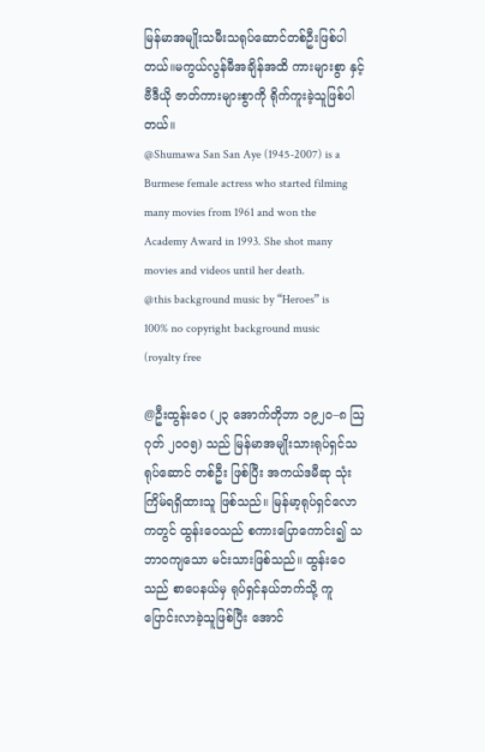မြန်မာအမျိုးသမီးသရုပ်ဆောင်တစ်ဦးဖြစ်ပါတယ်။မကွယ်လွန်မီအချိန်အထိ ကားများစွာ နှင့် ဗီဒီယို ဇာတ်ကားများစွာကို ရိုက်ကူးခဲ့သူဖြစ်ပါတယ်။
@Shumawa San San Aye (1945-2007) is a Burmese female actress who started filming many movies from 1961 and won the Academy Award in 1993. She shot many movies and videos until her death.
@this background music by “Heroes” is 100% no copyright background music (royalty free

@ဦးထွန်းဝေ (၂၃ အောက်တိုဘာ ၁၉၂၀–၈ ဩဂုတ် ၂၀၀၅) သည် မြန်မာအမျိုးသားရုပ်ရှင်သရုပ်ဆောင် တစ်ဦး ဖြစ်ပြီး အကယ်ဒမီဆု သုံးကြိမ်ရရှိထားသူ ဖြစ်သည်။ မြန်မာ့ရုပ်ရှင်လောကတွင် ထွန်းဝေသည် စကားပြောကောင်း၍ သဘာဝကျသော မင်းသားဖြစ်သည်။ ထွန်းဝေသည် စာပေနယ်မှ ရုပ်ရှင်နယ်ဘက်သို့ ကူပြောင်းလာခဲ့သူဖြစ်ပြီး အောင်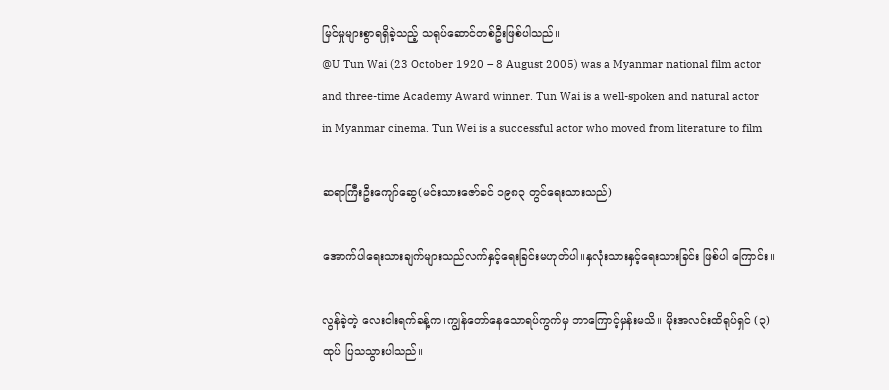မြင်မှုများစွာရရှိခဲ့သည့် သရုပ်ဆောင်တစ်ဦးဖြစ်ပါသည်။
@U Tun Wai (23 October 1920 – 8 August 2005) was a Myanmar national film actor and three-time Academy Award winner. Tun Wai is a well-spoken and natural actor in Myanmar cinema. Tun Wei is a successful actor who moved from literature to film

ဆရာကြီးဦးကျော်ဆွေ(မင်းသားဇော်ခင် ၁၉၈၃ တွင်ရေးသားသည်)

အောက်ပါရေးသားချက်များသည်လက်နှင့်ရေးခြင်းမဟုတ်ပါ။နှလုံးသားနှင့်ရေးသားခြင်း ဖြစ်ပါ ကြောင်း။

လွန်ခဲ့တဲ့ လေးငါးရက်ခန့်က၊ကျွန်တော်နေသောရပ်ကွက်မှ ဘာကြောင့်မှန်းမသိ။ မိုးအလင်းထိရုပ်ရှင် (၃) ထုပ် ပြသသွားပါသည်။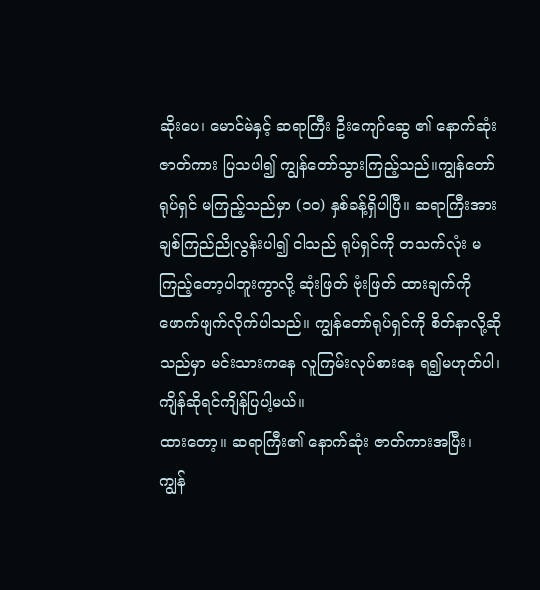ဆိုးပေ၊ မောင်မဲနှင့် ဆရာကြီး ဦးကျော်ဆွေ ၏ နောက်ဆုံး ဇာတ်ကား ပြသပါ၍ ကျွန်တော်သွားကြည့်သည်။ကျွန်တော် ရုပ်ရှင် မကြည့်သည်မှာ (၁၀) နှစ်ခန့်ရှိပါပြီ။ ဆရာကြီးအား ချစ်ကြည်ညိုလွန်းပါ၍ ငါသည် ရုပ်ရှင်ကို တသက်လုံး မကြည့်တော့ပါဘူးကွာလို့ ဆုံးဖြတ် ဗုံးဖြတ် ထားချက်ကို ဖောက်ဖျက်လိုက်ပါသည်။ ကျွန်တော်ရုပ်ရှင်ကို စိတ်နာလို့ဆိုသည်မှာ မင်းသားကနေ လူကြမ်းလုပ်စားနေ ရ၍မဟုတ်ပါ၊ ကျိန်ဆိုရင်ကျိန်ပြပါ့မယ်။
ထားတော့။ ဆရာကြီး၏ နောက်ဆုံး ဇာတ်ကားအပြီး၊ ကျွန်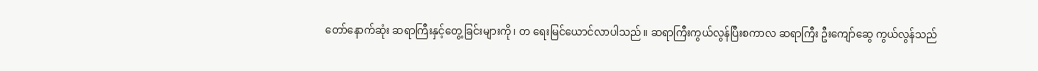တော်နောက်ဆုံး ဆရာကြီးနှင့်တွေ့ခြင်းများကို၊ တ ရေးမြင်ယောင်လာပါသည်။ ဆရာကြီးကွယ်လွန်ပြီးစကာလ ဆရာကြီး ဦးကျော်ဆွေ ကွယ်လွန်သည်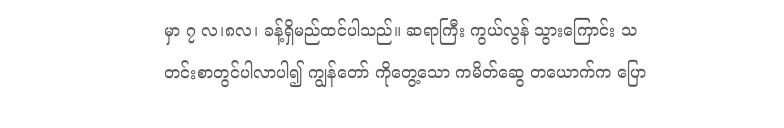မှာ ၇ လ၊၈လ၊ ခန့်ရှိမည်ထင်ပါသည်။ ဆရာကြီး ကွယ်လွန် သွားကြောင်း သတင်းစာတွင်ပါလာပါ၍ ကျွန်တော် ကိုတွေ့သော ကမိတ်ဆွေ တယောက်က ပြော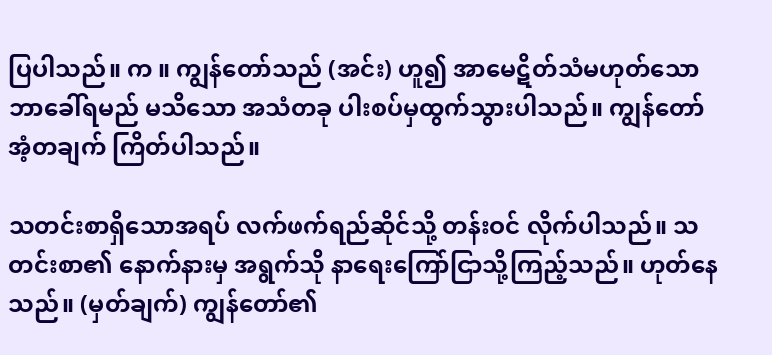ပြပါသည်။ က ။ ကျွန်တော်သည် (အင်း) ဟူ၍ အာမေဋိတ်သံမဟုတ်သော ဘာခေါ်ရမည် မသိသော အသံတခု ပါးစပ်မှထွက်သွားပါသည်။ ကျွန်တော် အံ့တချက် ကြိတ်ပါသည်။

သတင်းစာရှိသောအရပ် လက်ဖက်ရည်ဆိုင်သို့ တန်းဝင် လိုက်ပါသည်။ သတင်းစာ၏ နောက်နားမှ အရွက်သို နာရေးကြော်ငြာသို့ကြည့်သည်။ ဟုတ်နေသည်။ (မှတ်ချက်) ကျွန်တော်၏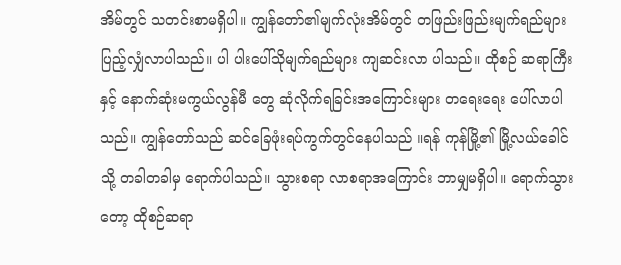အိမ်တွင် သတင်းစာမရှိပါ။ ကျွန်တော်၏မျက်လုံးအိမ်တွင် တဖြည်းဖြည်းမျက်ရည်များပြည့်လျှံလာပါသည်။ ပါ ပါးပေါ်သိုမျက်ရည်များ ကျဆင်းလာ ပါသည်။ ထိုစဉ် ဆရာကြီးနှင့် နောက်ဆုံးမကွယ်လွန်မီ တွေ ဆုံလိုက်ရခြင်းအကြောင်းများ တရေးရေး ပေါ်လာပါသည်။ ကျွန်တော်သည် ဆင်ခြေဖုံးရပ်ကွက်တွင်နေပါသည် ။ရန် ကုန်မြို့၏ မြို့လယ်ခေါင်သို့ တခါတခါမှ ရောက်ပါသည်။ သွားစရာ လာစရာအကြောင်း ဘာမျှမရှိပါ။ ရောက်သွား တော့ ထိုစဉ်ဆရာ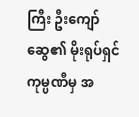ကြီး ဦးကျော်ဆွေ၏ မိုးရုပ်ရှင်ကုမ္ပဏီမှ အ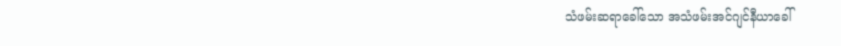သံဖမ်းဆရာခေါ်သော အသံဖမ်းအင်ဂျင်နီယာခေါ်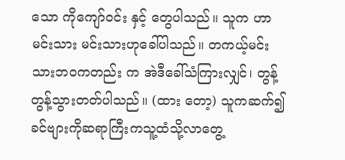သော ကိုကျော်ဝင်း နှင့် တွေပါသည်။ သူက ဟာ မင်းသား မင်းသားဟုခေါ်ပါသည်။ တကယ့်မင်း သားဘဝကတည်း က အဲဒီခေါ်သံကြားလျှင်၊ တွန့်တွန့်သွားတတ်ပါသည်။ (ထား တော့) သူကဆက်၍ ခင်ဗျားကိုဆရာကြီးကသူ့ထံသို့လာတွေ့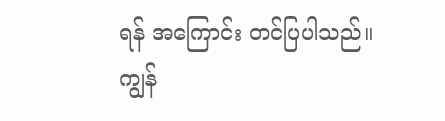ရန် အကြောင်း တင်ပြပါသည်။ ကျွန်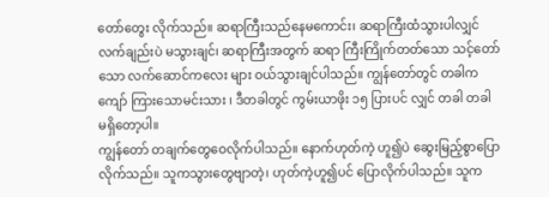တော်တွေး လိုက်သည်။ ဆရာကြီးသည်နေမကောင်း၊ ဆရာကြီးထံသွားပါလျှင် လက်ချည်းပဲ မသွားချင်၊ ဆရာကြီးအတွက် ဆရာ ကြီးကြိုက်တတ်သော သင့်တော်သော လက်ဆောင်ကလေး များ ဝယ်သွားချင်ပါသည်။ ကျွန်တော်တွင် တခါကကျော် ကြားသောမင်းသား ၊ ဒီတခါတွင် ကွမ်းယာဖိုး ၁၅ ပြားပင် လျှင် တခါ တခါ မရှိတော့ပါ။
ကျွန်တော် တချက်တွေဝေလိုက်ပါသည်။ နောက်ဟုတ်ကဲ့ ဟူ၍ပဲ ဆွေးမြည့်စွာပြောလိုက်သည်။ သူကသွားတွေဗျာတဲ့၊ ဟုတ်ကဲ့ဟူ၍ပင် ပြောလိုက်ပါသည်။ သူက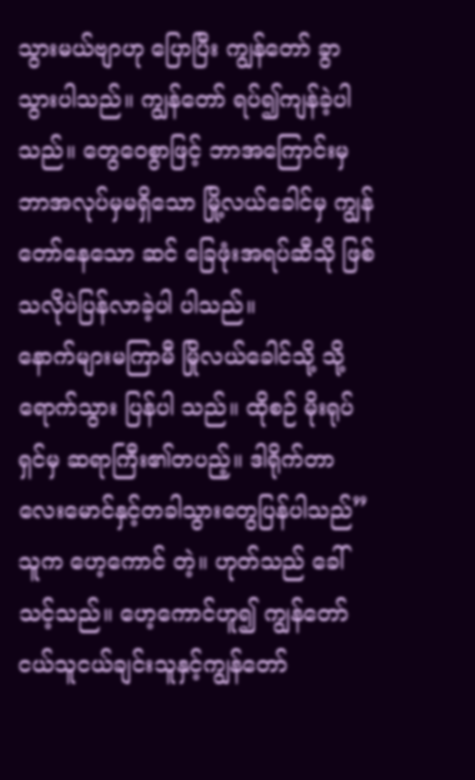သွားမယ်ဗျာဟု ပြောပြီး ကျွန်တော် ခွာသွားပါသည်။ ကျွန်တော် ရပ်၍ကျန်ခဲ့ပါသည်။ တွေဝေစွာဖြင့် ဘာအကြောင်းမှဘာအလုပ်မှမရှိသော မြို့လယ်ခေါင်မှ ကျွန်တော်နေသော ဆင် ခြေဖုံးအရပ်ဆီသို ဖြစ်သလိုပဲပြန်လာခဲ့ပါ ပါသည်။
နောက်များမကြာမီ မြိုလယ်ခေါင်သို့ သို့ ရောက်သွား ပြန်ပါ သည်။ ထိုစဉ် မိုးရုပ်ရှင်မှ ဆရာကြီး၏တပည့်။ ဒါရိုက်တာ လေးမောင်နှင့်တခါသွားတွေပြန်ပါသည်” သူက ဟေ့ကောင် တဲ့။ ဟုတ်သည် ခေါ်သင့်သည်။ ဟေ့ကောင်ဟူ၍ ကျွန်တော် ငယ်သူငယ်ချင်းသူနှင့်ကျွန်တော်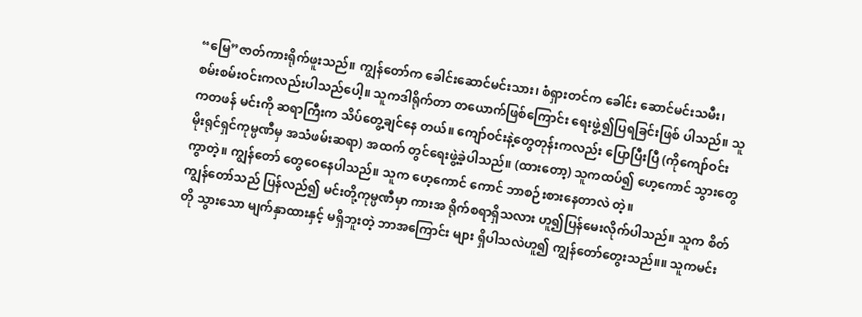“မြေ”ဇာတ်ကားရိုက်ဖူးသည်။ ကျွန်တော်က ခေါင်းဆောင်မင်းသား၊ စံရှားတင်က ခေါင်း ဆောင်မင်းသမီး၊ စမ်းစမ်းဝင်းကလည်းပါသည်ပေါ့။ သူကဒါရိုက်တာ တယောက်ဖြစ်ကြောင်း ရေးဖွဲ့၍ပြရခြင်းဖြစ် ပါသည်။ သူကတဖန် မင်းကို ဆရာကြီးက သိပ်တွေ့ချင်နေ တယ်။ ကျော်ဝင်းနဲ့တွေတုန်းကလည်း ပြောပြီးပြီ (ကိုကျော်ဝင်း မိုးရုင်ရှင်ကုမ္ပဏီမှ အသံဖမ်းဆရာ) အထက် တွင်ရေးဖွဲ့ခဲ့ပါသည်။ (ထားတော့) သူကထပ်၍ ဟေ့ကောင် သွားတွေကွာတဲ့။ ကျွန်တော် တွေဝေနေပါသည်။ သူက ဟေ့ကောင် ကောင် ဘာစဉ်းစားနေတာလဲ တဲ့။
ကျွန်တော်သည် ပြန်လည်၍ မင်းတို့ကုမ္ပဏီမှာ ကားအ ရိုက်စရာရှိသလား ဟူ၍ပြန်မေးလိုက်ပါသည်။ သူက စိတ်တို သွားသော မျက်နှာထားနှင့် မရှိဘူးတဲ့ ဘာအကြောင်း များ ရှိပါသလဲဟူ၍ ကျွန်တော်တွေးသည်။။ သူကမင်း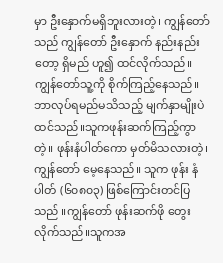မှာ ဦးနှောက်မရှိဘူးလားတဲ့၊ ကျွန်တော်သည် ကျွန်တော် ဦးနှောက် နည်းနည်းတော့ ရှိမည် ဟူ၍ ထင်လိုက်သည်။ ကျွန်တော်သူ့ကို စိုက်ကြည့်နေသည်။ဘာလုပ်ရမည်မသိသည့် မျက်နှာမျိုးပဲထင်သည်။သူကဖုန်းဆက်ကြည့်ကွာ တဲ့။ ဖုန်းနံပါတ်ကော မှတ်မိသလားတဲ့၊ ကျွန်တော် မေ့နေသည်။ သူက ဖုန်း နံပါတ် (၆၀၈၀၃) ဖြစ်ကြောင်းတင်ပြသည် ။ကျွန်တော် ဖုန်းဆက်ဖို တွေးလိုက်သည်။သူကအ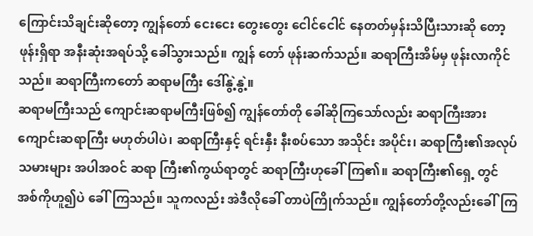ကြောင်းသိချင်းဆိုတော့ ကျွန်တော် ငေးငေး တွေးတွေး ငေါင်ငေါင် နေတတ်မှန်းသိပြီးသားဆို တော့ ဖုန်းရှိရာ အနီးဆုံးအရပ်သို့ ခေါ်သွားသည်။ ကျွန် တော် ဖုန်းဆက်သည်။ ဆရာကြီးအိမ်မှ ဖုန်းလာကိုင်သည်။ ဆရာကြီးကတော် ဆရာမကြီး ဒေါ်နွဲ့နွဲ့။
ဆရာမကြီးသည် ကျောင်းဆရာမကြီးဖြစ်၍ ကျွန်တော်တို ခေါ်ဆိုကြသော်လည်း ဆရာကြီးအား ကျောင်းဆရာကြီး မဟုတ်ပါပဲ၊ ဆရာကြီးနှင့် ရင်းနှီး နီးစပ်သော အသိုင်း အပိုင်း၊ ဆရာကြီး၏အလုပ်သမားများ အပါအဝင် ဆရာ ကြီး၏ကွယ်ရာတွင် ဆရာကြီးဟုခေါ်ကြ၏။ ဆရာကြီး၏ရှေ့ တွင်အစ်ကိုဟူ၍ပဲ ခေါ်ကြသည်။ သူကလည်း အဲဒီလိုခေါ် တာပဲကြိုက်သည်။ ကျွန်တော်တို့လည်းခေါ်ကြ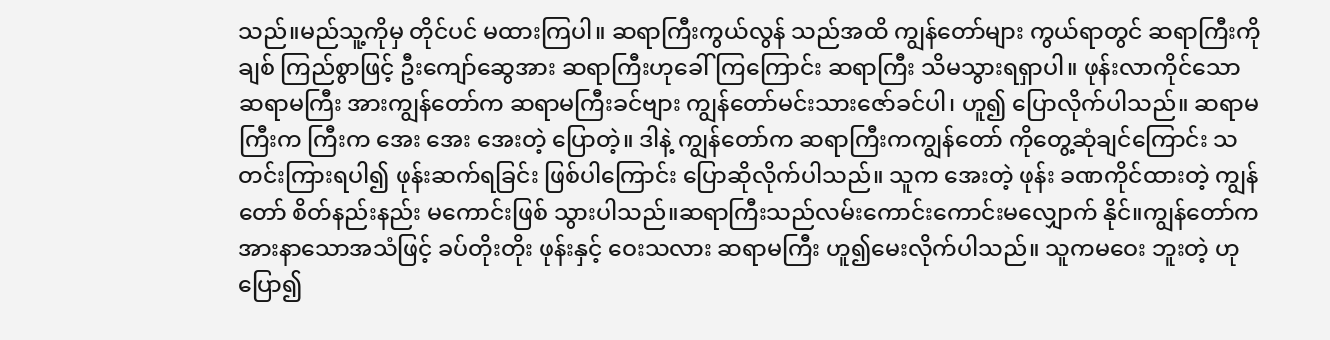သည်။မည်သူ့ကိုမှ တိုင်ပင် မထားကြပါ။ ဆရာကြီးကွယ်လွန် သည်အထိ ကျွန်တော်များ ကွယ်ရာတွင် ဆရာကြီးကို ချစ် ကြည်စွာဖြင့် ဦးကျော်ဆွေအား ဆရာကြီးဟုခေါ်ကြကြောင်း ဆရာကြီး သိမသွားရရှာပါ။ ဖုန်းလာကိုင်သော ဆရာမကြီး အားကျွန်တော်က ဆရာမကြီးခင်ဗျား ကျွန်တော်မင်းသားဇော်ခင်ပါ၊ ဟူ၍ ပြောလိုက်ပါသည်။ ဆရာမကြီးက ကြီးက အေး အေး အေးတဲ့ ပြောတဲ့။ ဒါနဲ့ ကျွန်တော်က ဆရာကြီးကကျွန်တော် ကိုတွေ့ဆုံချင်ကြောင်း သတင်းကြားရပါ၍ ဖုန်းဆက်ရခြင်း ဖြစ်ပါကြောင်း ပြောဆိုလိုက်ပါသည်။ သူက အေးတဲ့ ဖုန်း ခဏကိုင်ထားတဲ့ ကျွန်တော် စိတ်နည်းနည်း မကောင်းဖြစ် သွားပါသည်။ဆရာကြီးသည်လမ်းကောင်းကောင်းမလျှောက် နိုင်။ကျွန်တော်က အားနာသောအသံဖြင့် ခပ်တိုးတိုး ဖုန်းနှင့် ဝေးသလား ဆရာမကြီး ဟူ၍မေးလိုက်ပါသည်။ သူကမဝေး ဘူးတဲ့ ဟုပြော၍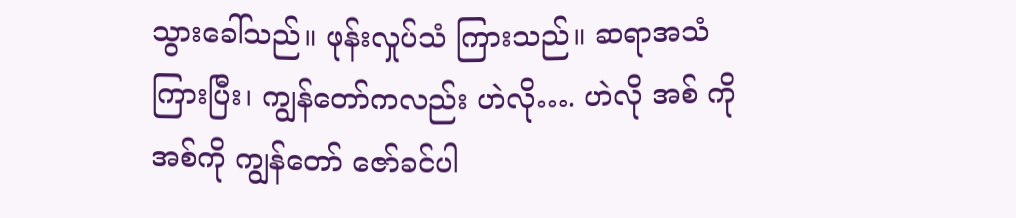သွားခေါ်သည်။ ဖုန်းလှုပ်သံ ကြားသည်။ ဆရာအသံကြားပြီး၊ ကျွန်တော်ကလည်း ဟဲလို…. ဟဲလို အစ် ကို အစ်ကို ကျွန်တော် ဇော်ခင်ပါ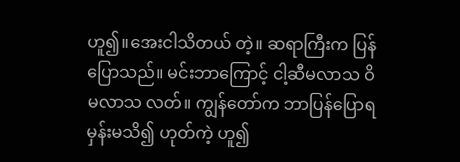ဟူ၍။အေးငါသိတယ် တဲ့။ ဆရာကြီးက ပြန်ပြောသည်။ မင်းဘာကြောင့် ငါ့ဆီမလာသ ဝိမလာသ လတ်။ ကျွန်တော်က ဘာပြန်ပြောရမှန်းမသိ၍ ဟုတ်ကဲ့ ဟူ၍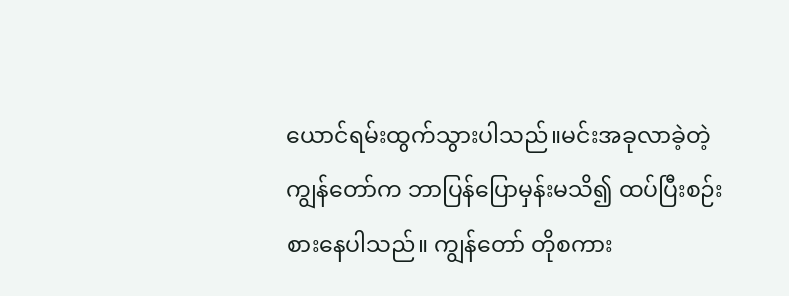ယောင်ရမ်းထွက်သွားပါသည်။မင်းအခုလာခဲ့တဲ့ကျွန်တော်က ဘာပြန်ပြောမှန်းမသိ၍ ထပ်ပြီးစဉ်းစားနေပါသည်။ ကျွန်တော် တိုစကား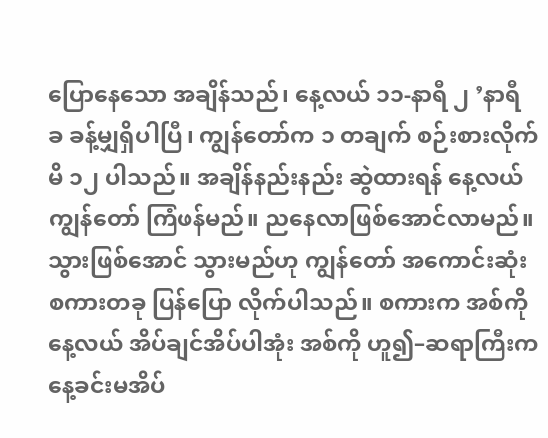ပြောနေသော အချိန်သည်၊ နေ့လယ် ၁၁-နာရီ ၂ ’နာရီ ခ ခန့်မျှရှိပါပြီ၊ ကျွန်တော်က ၁ တချက် စဉ်းစားလိုက်မိ ၁၂ ပါသည်။ အချိန်နည်းနည်း ဆွဲထားရန် နေ့လယ် ကျွန်တော် ကြံဖန်မည်။ ညနေလာဖြစ်အောင်လာမည်။ သွားဖြစ်အောင် သွားမည်ဟု ကျွန်တော် အကောင်းဆုံး စကားတခု ပြန်ပြော လိုက်ပါသည်။ စကားက အစ်ကိုနေ့လယ် အိပ်ချင်အိပ်ပါအုံး အစ်ကို ဟူ၍–ဆရာကြီးက နေ့ခင်းမအိပ်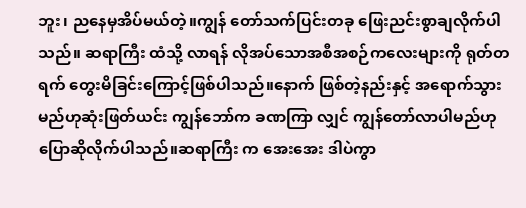ဘူး၊ ညနေမှအိပ်မယ်တဲ့။ကျွန် တော်သက်ပြင်းတခု ဖြေးညင်းစွာချလိုက်ပါသည်။ ဆရာကြီး ထံသို့ လာရန် လိုအပ်သောအစီအစဉ်ကလေးများကို ရုတ်တ ရက် တွေးမိခြင်းကြောင့်ဖြစ်ပါသည်။နောက် ဖြစ်တဲ့နည်းနှင့် အရောက်သွားမည်ဟုဆုံးဖြတ်ယင်း ကျွန်ဘော်က ခဏကြာ လျှင် ကျွန်တော်လာပါမည်ဟုပြောဆိုလိုက်ပါသည်။ဆရာကြီး က အေးအေး ဒါပဲကွာ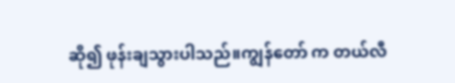ဆို၍ ဖုန်းချသွားပါသည်။ကျွန်တော် က တယ်လီ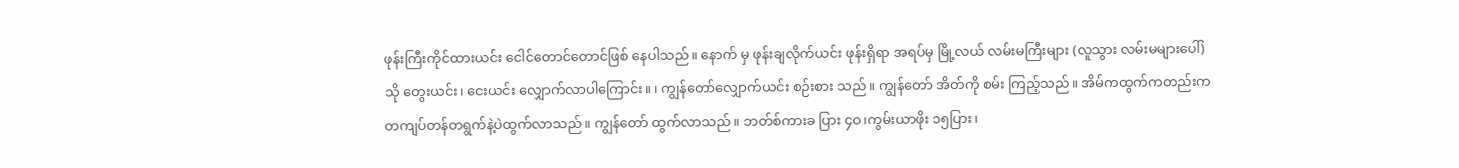ဖုန်းကြီးကိုင်ထားယင်း ငေါင်တောင်တောင်ဖြစ် နေပါသည်။ နောက် မှ ဖုန်းချလိုက်ယင်း ဖုန်းရှိရာ အရပ်မှ မြို့လယ် လမ်းမကြီးများ (လူသွား လမ်းမများပေါ်) သို တွေးယင်း၊ ငေးယင်း လျှောက်လာပါကြောင်း။ ၊ ကျွန်တော်လျှောက်ယင်း စဉ်းစား သည်။ ကျွန်တော် အိတ်ကို စမ်း ကြည့်သည်။ အိမ်ကထွက်ကတည်းက တကျပ်တန်တရွက်နဲ့ပဲထွက်လာသည်။ ကျွန်တော် ထွက်လာသည်။ ဘတ်စ်ကားခ ပြား ၄ဝ၊ကွမ်းယာဖိုး ၁၅ပြား၊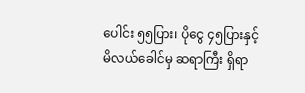ပေါင်း ၅၅ပြား၊ ပိုငွေ ၄၅ပြားနှင့် မိလယ်ခေါင်မှ ဆရာကြီး ရှိရာ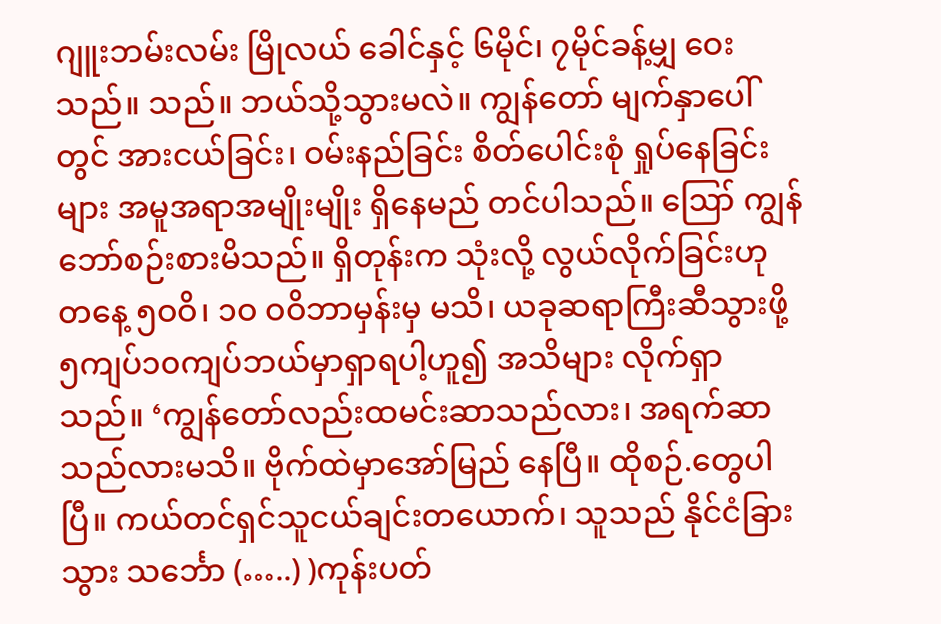ဂျူးဘမ်းလမ်း မြိုလယ် ခေါင်နှင့် ၆မိုင်၊ ၇မိုင်ခန့်မျှ ဝေးသည်။ သည်။ ဘယ်သို့သွားမလဲ။ ကျွန်တော် မျက်နှာပေါ်တွင် အားငယ်ခြင်း၊ ဝမ်းနည်ခြင်း စိတ်ပေါင်းစုံ ရှုပ်နေခြင်းများ အမူအရာအမျိုးမျိုး ရှိနေမည် တင်ပါသည်။ ဪ ကျွန်ဘော်စဉ်းစားမိသည်။ ရှိတုန်းက သုံးလို့ လွယ်လိုက်ခြင်းဟု တနေ့ ၅ဝဝိ၊ ၁ဝ ဝဝိဘာမှန်းမှ မသိ၊ ယခုဆရာကြီးဆီသွားဖို့ ၅ကျပ်၁၀ကျပ်ဘယ်မှာရှာရပါ့ဟူ၍ အသိများ လိုက်ရှာသည်။ ‘ကျွန်တော်လည်းထမင်းဆာသည်လား၊ အရက်ဆာသည်လားမသိ။ ဗိုက်ထဲမှာအော်မြည် နေပြီ။ ထိုစဉ်.တွေပါပြီ။ ကယ်တင်ရှင်သူငယ်ချင်းတယောက်၊ သူသည် နိုင်ငံခြားသွား သင်္ဘော (…..) )ကုန်းပတ်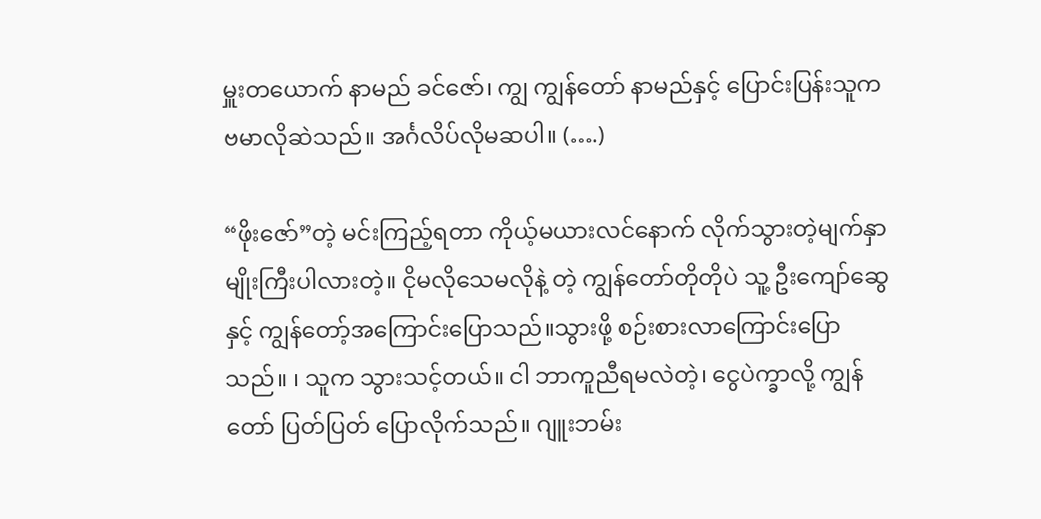မှူးတယောက် နာမည် ခင်ဇော်၊ ကျွ ကျွန်တော် နာမည်နှင့် ပြောင်းပြန်းသူက ဗမာလိုဆဲသည်။ အင်္ဂလိပ်လိုမဆပါ။ (….)

“ဖိုးဇော်”တဲ့ မင်းကြည့်ရတာ ကိုယ့်မယားလင်နောက် လိုက်သွားတဲ့မျက်နှာမျိုးကြီးပါလားတဲ့။ ငိုမလိုသေမလိုနဲ့ တဲ့ ကျွန်တော်တိုတိုပဲ သူ့ ဦးကျော်ဆွေနှင့် ကျွန်တော့်အကြောင်းပြောသည်။သွားဖို့ စဉ်းစားလာကြောင်းပြောသည်။ ၊ သူက သွားသင့်တယ်။ ငါ ဘာကူညီရမလဲတဲ့၊ ငွေပဲက္ခာလို့ ကျွန်တော် ပြတ်ပြတ် ပြောလိုက်သည်။ ဂျူးဘမ်း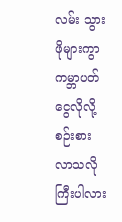လမ်း သွားဖိုများကွာ ကမ္ဘာပတ်ငွေလိုလို့ စဉ်းစားလာသလိုကြီးပါလား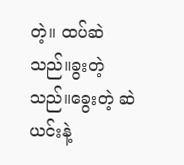တဲ့။ ထပ်ဆဲသည်။ခွးတဲ့ သည်။ခွေးတဲ့ ဆဲယင်းနဲ့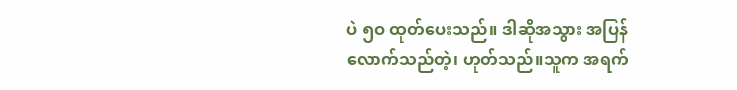ပဲ ၅ဝ ထုတ်ပေးသည်။ ဒါဆိုအသွား အပြန် လောက်သည်တဲ့၊ ဟုတ်သည်။သူက အရက်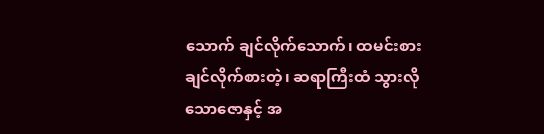သောက် ချင်လိုက်သောက်၊ ထမင်းစားချင်လိုက်စားတဲ့၊ ဆရာကြီးထံ သွားလိုသောဇောနှင့် အ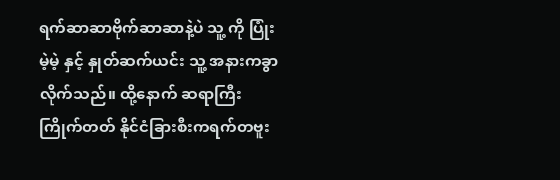ရက်ဆာဆာဗိုက်ဆာဆာနဲ့ပဲ သူ့ ကို ပြုံးမဲ့မဲ့ နှင့် နှုတ်ဆက်ယင်း သူ့ အနားကခွာလိုက်သည်။ ထို့နောက် ဆရာကြီး ကြိုက်တတ် နိုင်ငံခြားစီးကရက်တဗူး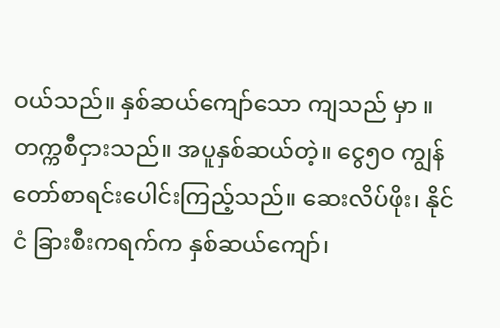ဝယ်သည်။ နှစ်ဆယ်ကျော်သော ကျသည် မှာ ။ တက္ကစီငှားသည်။ အပူနှစ်ဆယ်တဲ့။ ငွေ၅ဝ ကျွန်တော်စာရင်းပေါင်းကြည့်သည်။ ဆေးလိပ်ဖိုး၊ နိုင်ငံ ခြားစီးကရက်က နှစ်ဆယ်ကျော်၊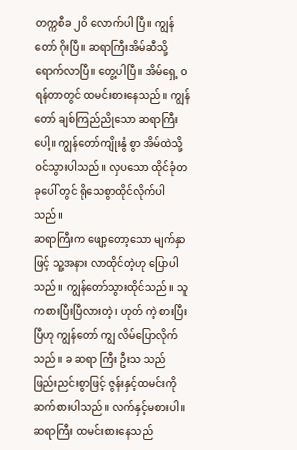တက္ကစီခ ၂ဝိ လောက်ပါ ပြီ။ ကျွန်တော် ဂိုးပြီ။ ဆရာကြီးအိမ်ဆီသို့ ရောက်လာပြီ။ တွေ့ပါပြီ။ အိမ်ရှေ့ ဝရန်တာတွင် ထမင်းစားနေသည်။ ကျွန် တော် ချစ်ကြည်ညိုသော ဆရာကြီးပေါ့။ ကျွန်တော်ကျိုးနွံ စွာ အိမ်ထဲသို့ ဝင်သွားပါသည်။ လှပသော ထိုင်ခုံတခုပေါ် တွင် ရိုသေစွာထိုင်လိုက်ပါသည်။
ဆရာကြီးက ဖျော့တော့သော မျက်နှာဖြင့် သူ့အနား လာထိုင်တဲ့ဟု ပြောပါသည်။ ကျွန်တော်သွားထိုင်သည်။ သူ ကစားပြီးပြီလားတဲ့၊ ဟုတ် ကဲ့ စားပြီးပြီဟု ကျွန်တော် ကျွ လိမ်ပြောလိုက်သည်။ ခ ဆရာ ကြီး ဦးသ သည် ဖြည်းညင်းစွာဖြင့် ဇွန်းနှင့်ထမင်းကို ဆက်စားပါသည်။ လက်နှင့်မစားပါ။ ဆရာကြီး ထမင်းစားနေသည်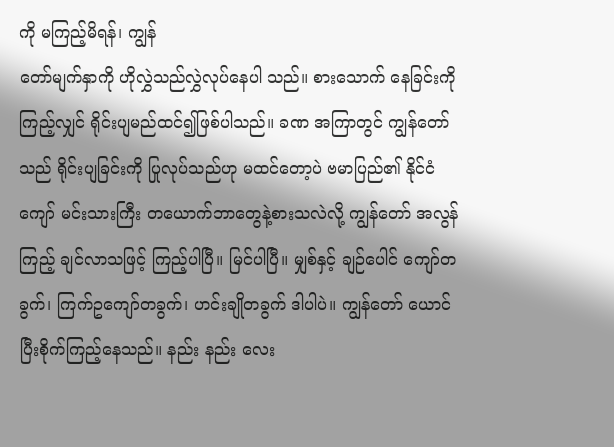ကို မကြည့်မိရန်၊ ကျွန်
တော်မျက်နှာကို ဟိုလွှဲသည်လွှဲလုပ်နေပါ သည်။ စားသောက် နေခြင်းကိုကြည့်လျှင် ရိုင်းပျမည်ထင်၍ဖြစ်ပါသည်။ ခဏ အကြာတွင် ကျွန်တော်သည် ရိုင်းပျခြင်းကို ပြုလုပ်သည်ဟု မထင်တော့ပဲ ဗမာပြည်၏ နိုင်ငံကျော် မင်းသားကြီး တယောက်ဘာတွေနဲ့စားသလဲလို့ ကျွန်တော် အလွန်ကြည့် ချင်လာသဖြင့် ကြည့်ပါပြီ။ မြင်ပါပြီ။ မျှစ်နှင့် ချဉ်ပေါင် ကျော်တခွက်၊ ကြက်ဥကျော်တခွက်၊ ဟင်းချိုတခွက် ဒါပါပဲ။ ကျွန်တော် ယောင်ပြီးစိုက်ကြည့်နေသည်။ နည်း နည်း လေး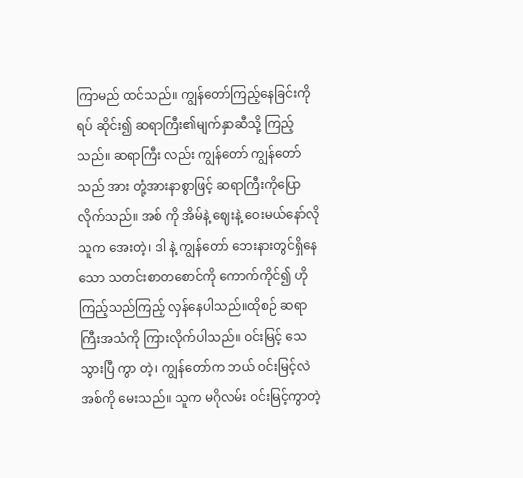ကြာမည် ထင်သည်။ ကျွန်တော်ကြည့်နေခြင်းကို ရပ် ဆိုင်း၍ ဆရာကြီး၏မျက်နှာဆီသို့ ကြည့် သည်။ ဆရာကြီး လည်း ကျွန်တော် ကျွန်တော်သည် အား တုံ့အားနာစွာဖြင့် ဆရာကြီးကိုပြောလိုက်သည်။ အစ် ကို အိမ်နဲ့ ဈေးနဲ့ ဝေးမယ်နော်လို သူက အေးတဲ့၊ ဒါ နဲ့ ကျွန်တော် ဘေးနားတွင်ရှိနေသော သတင်းစာတစောင်ကို ကောက်ကိုင်၍ ဟိုကြည့်သည်ကြည့် လှန်နေပါသည်။ထိုစဉ် ဆရာကြီးအသံကို ကြားလိုက်ပါသည်။ ဝင်းမြင့် သေသွားပြီ ကွာ တဲ့၊ ကျွန်တော်က ဘယ် ဝင်းမြင့်လဲ အစ်ကို မေးသည်။ သူက မဂိုလမ်း ဝင်းမြင့်ကွာတဲ့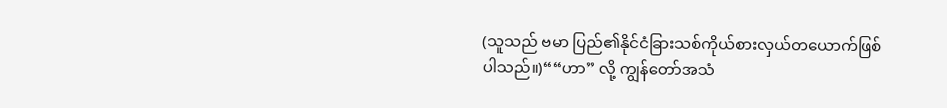(သူသည် ဗမာ ပြည်၏နိုင်ငံခြားသစ်ကိုယ်စားလှယ်တယောက်ဖြစ်ပါသည်။)““ဟာ” လို့ ကျွန်တော်အသံ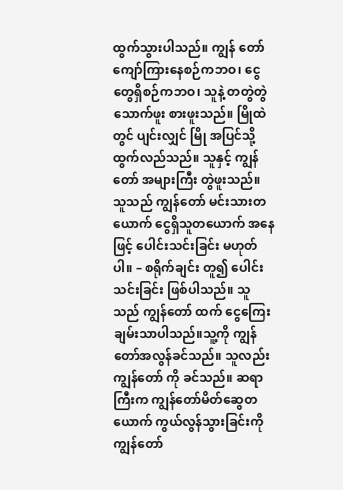ထွက်သွားပါသည်။ ကျွန် တော် ကျော်ကြားနေစဉ်ကဘဝ၊ ငွေတွေရှိစဉ်ကဘဝ၊ သူနဲ့ တတွဲတွဲ သောက်ဖူး စားဖူးသည်။ မြိုထဲတွင် ပျင်းလျှင် မြို အပြင်သို့ ထွက်လည်သည်။ သူနှင့် ကျွန်တော် အများကြီး တွဲဖူးသည်။ သူသည် ကျွန်တော် မင်းသားတယောက် ငွေရှိသူတယောက် အနေဖြင့် ပေါင်းသင်းခြင်း မဟုတ်ပါ။ – စရိုက်ချင်း တူ၍ ပေါင်းသင်းခြင်း ဖြစ်ပါသည်။ သူ သည် ကျွန်တော် ထက် ငွေကြေးချမ်းသာပါသည်။သူ့ကို ကျွန်တော်အလွန်ခင်သည်။ သူလည်းကျွန်တော် ကို ခင်သည်။ ဆရာကြီးက ကျွန်တော်မိတ်ဆွေတယောက် ကွယ်လွန်သွားခြင်းကို ကျွန်တော်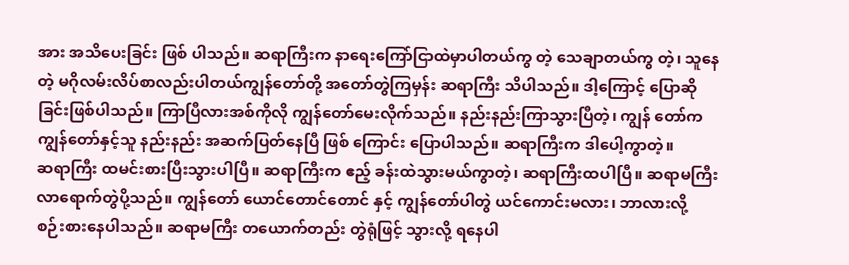အား အသိပေးခြင်း ဖြစ် ပါသည်။ ဆရာကြီးက နာရေးကြော်ငြာထဲမှာပါတယ်ကွ တဲ့ သေချာတယ်ကွ တဲ့၊ သူနေတဲ့ မဂိုလမ်းလိပ်စာလည်းပါတယ်ကျွန်တော်တို့ အတော်တွဲကြမှန်း ဆရာကြီး သိပါသည်။ ဒါ့ကြောင့် ပြောဆိုခြင်းဖြစ်ပါသည်။ ကြာပြီလားအစ်ကိုလို ကျွန်တော်မေးလိုက်သည်။ နည်းနည်းကြာသွားပြီတဲ့၊ ကျွန် တော်က ကျွန်တော်နှင့်သူ နည်းနည်း အဆက်ပြတ်နေပြီ ဖြစ် ကြောင်း ပြောပါသည်။ ဆရာကြီးက ဒါပေါ့ကွာတဲ့။
ဆရာကြီး ထမင်းစားပြီးသွားပါပြီ။ ဆရာကြီးက ဧည့် ခန်းထဲသွားမယ်ကွာတဲ့၊ ဆရာကြီးထပါပြီ။ ဆရာမကြီး လာရောက်တွဲပို့သည်။ ကျွန်တော် ယောင်တောင်တောင် နှင့် ကျွန်တော်ပါတွဲ ယင်ကောင်းမလား၊ ဘာလားလို့ စဉ်းစားနေပါသည်။ ဆရာမကြီး တယောက်တည်း တွဲရုံဖြင့် သွားလို့ ရနေပါ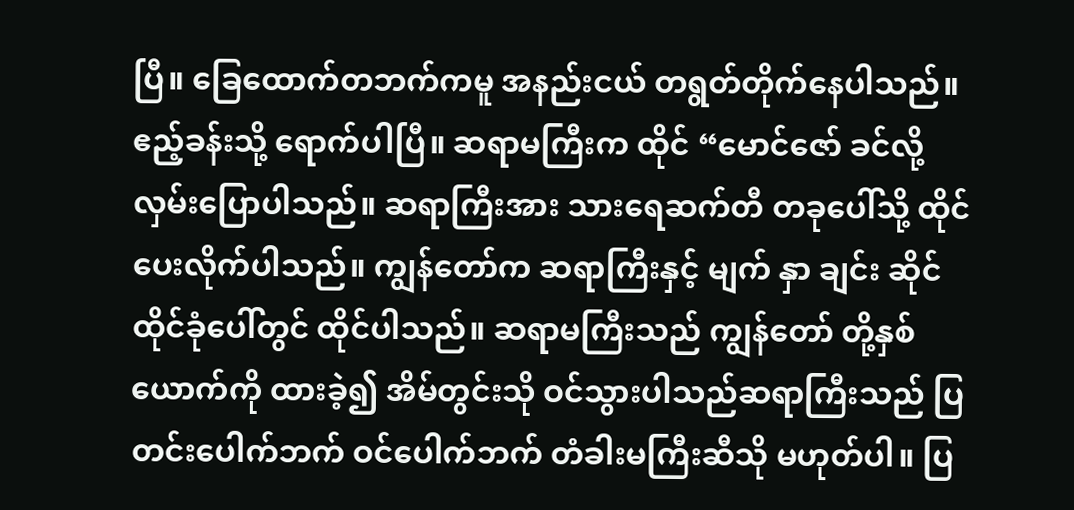ပြီ။ ခြေထောက်တဘက်ကမူ အနည်းငယ် တရွတ်တိုက်နေပါသည်။
ဧည့်ခန်းသို့ ရောက်ပါပြီ။ ဆရာမကြီးက ထိုင် “မောင်ဇော် ခင်လို့ လှမ်းပြောပါသည်။ ဆရာကြီးအား သားရေဆက်တီ တခုပေါ်သို့ ထိုင်ပေးလိုက်ပါသည်။ ကျွန်တော်က ဆရာကြီးနှင့် မျက် နှာ ချင်း ဆိုင် ထိုင်ခုံပေါ်တွင် ထိုင်ပါသည်။ ဆရာမကြီးသည် ကျွန်တော် တို့နှစ်ယောက်ကို ထားခဲ့၍ အိမ်တွင်းသို ဝင်သွားပါသည်ဆရာကြီးသည် ပြတင်းပေါက်ဘက် ဝင်ပေါက်ဘက် တံခါးမကြီးဆီသို မဟုတ်ပါ။ ပြ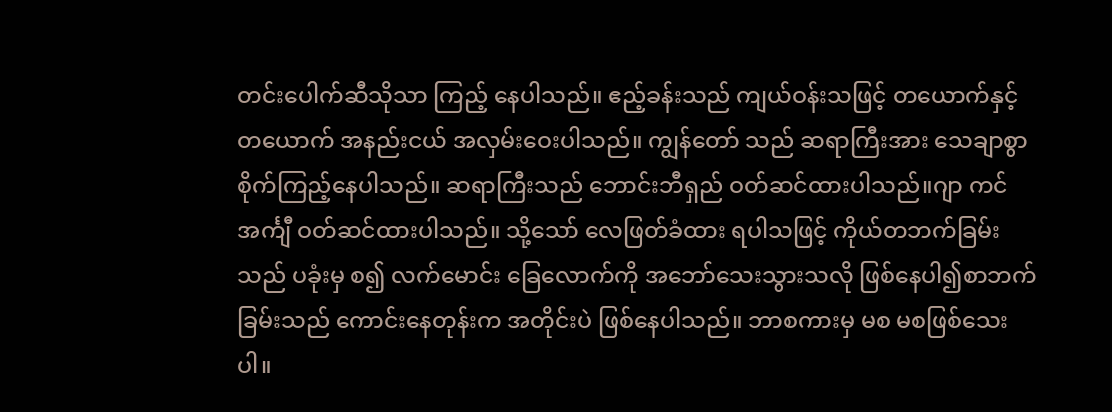တင်းပေါက်ဆီသိုသာ ကြည့် နေပါသည်။ ဧည့်ခန်းသည် ကျယ်ဝန်းသဖြင့် တယောက်နှင့် တယောက် အနည်းငယ် အလှမ်းဝေးပါသည်။ ကျွန်တော် သည် ဆရာကြီးအား သေချာစွာ စိုက်ကြည့်နေပါသည်။ ဆရာကြီးသည် ဘောင်းဘီရှည် ဝတ်ဆင်ထားပါသည်။ဂျာ ကင်အင်္ကျီ ဝတ်ဆင်ထားပါသည်။ သို့သော် လေဖြတ်ခံထား ရပါသဖြင့် ကိုယ်တဘက်ခြမ်းသည် ပခုံးမှ စ၍ လက်မောင်း ခြေလောက်ကို အဘော်သေးသွားသလို ဖြစ်နေပါ၍စာဘက် ခြမ်းသည် ကောင်းနေတုန်းက အတိုင်းပဲ ဖြစ်နေပါသည်။ ဘာစကားမှ မစ မစဖြစ်သေးပါ။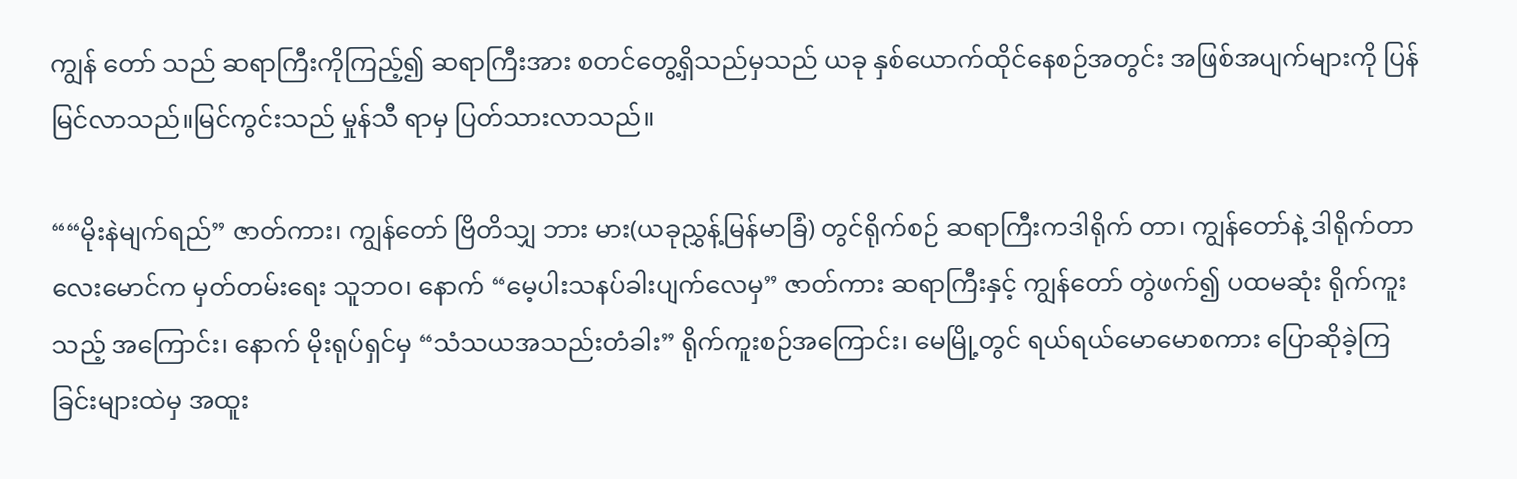ကျွန် တော် သည် ဆရာကြီးကိုကြည့်၍ ဆရာကြီးအား စတင်တွေ့ရှိသည်မှသည် ယခု နှစ်ယောက်ထိုင်နေစဉ်အတွင်း အဖြစ်အပျက်များကို ပြန်မြင်လာသည်။မြင်ကွင်းသည် မှုန်သီ ရာမှ ပြတ်သားလာသည်။

““မိုးနဲမျက်ရည်” ဇာတ်ကား၊ ကျွန်တော် ဗြိတိသျှ ဘား မား(ယခုညွှန့်မြန်မာခြံ) တွင်ရိုက်စဉ် ဆရာကြီးကဒါရိုက် တာ၊ ကျွန်တော်နဲ့ ဒါရိုက်တာလေးမောင်က မှတ်တမ်းရေး သူဘဝ၊ နောက် “မေ့ပါးသနပ်ခါးပျက်လေမှ” ဇာတ်ကား ဆရာကြီးနှင့် ကျွန်တော် တွဲဖက်၍ ပထမဆုံး ရိုက်ကူးသည့် အကြောင်း၊ နောက် မိုးရုပ်ရှင်မှ “သံသယအသည်းတံခါး” ရိုက်ကူးစဉ်အကြောင်း၊ မေမြို့တွင် ရယ်ရယ်မောမောစကား ပြောဆိုခဲ့ကြခြင်းများထဲမှ အထူး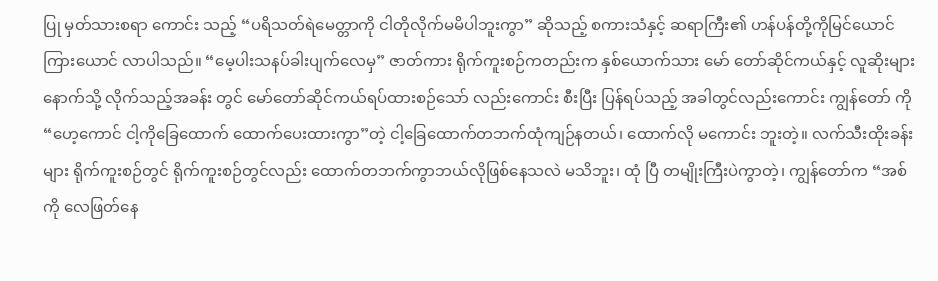ပြု မှတ်သားစရာ ကောင်း သည့် “ပရိသတ်ရဲမေတ္တာကို ငါတိုလိုက်မမိပါဘူးကွာ” ဆိုသည့် စကားသံနှင့် ဆရာကြီး၏ ဟန်ပန်တို့ကိုမြင်ယောင် ကြားယောင် လာပါသည်။ “မေ့ပါးသနပ်ခါးပျက်လေမှ” ဇာတ်ကား ရိုက်ကူးစဉ်ကတည်းက နှစ်ယောက်သား မော် တော်ဆိုင်ကယ်နှင့် လူဆိုးများနောက်သို့ လိုက်သည့်အခန်း တွင် မော်တော်ဆိုင်ကယ်ရပ်ထားစဉ်သော် လည်းကောင်း စီးပြီး ပြန်ရပ်သည့် အခါတွင်လည်းကောင်း ကျွန်တော် ကို “ဟေ့ကောင် ငါ့ကိုခြေထောက် ထောက်ပေးထားကွာ”တဲ့ ငါ့ခြေထောက်တဘက်ထုံကျဉ်နတယ်၊ ထောက်လို မကောင်း ဘူးတဲ့။ လက်သီးထိုးခန်းများ ရိုက်ကူးစဉ်တွင် ရိုက်ကူးစဉ်တွင်လည်း ထောက်တဘက်ကွာဘယ်လိုဖြစ်နေသလဲ မသိဘူး၊ ထုံ ပြီ တမျိုးကြီးပဲကွာတဲ့၊ ကျွန်တော်က “အစ်ကို လေဖြတ်နေ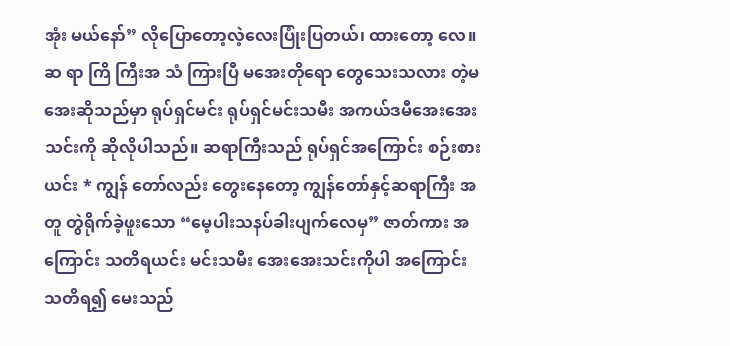အုံး မယ်နော်” လိုပြောတော့လဲ့လေးပြုံးပြတယ်၊ ထားတော့ လေ။ ဆ ရာ ကြိ ကြီးအ သံ ကြားပြီ မအေးတိုရော တွေသေးသလား တဲ့မအေးဆိုသည်မှာ ရုပ်ရှင်မင်း ရုပ်ရှင်မင်းသမီး အကယ်ဒမီအေးအေးသင်းကို ဆိုလိုပါသည်။ ဆရာကြီးသည် ရုပ်ရှင်အကြောင်း စဉ်းစားယင်း * ကျွန် တော်လည်း တွေးနေတော့ ကျွန်တော်နှင့်ဆရာကြီး အတူ တွဲရိုက်ခဲ့ဖူးသော “မေ့ပါးသနပ်ခါးပျက်လေမှ” ဇာတ်ကား အကြောင်း သတိရယင်း မင်းသမီး အေးအေးသင်းကိုပါ အကြောင်း သတိရ၍ မေးသည်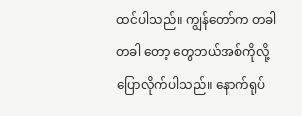ထင်ပါသည်။ ကျွန်တော်က တခါတခါ တော့ တွေဘယ်အစ်ကိုလို့ ပြောလိုက်ပါသည်။ နောက်ရုပ်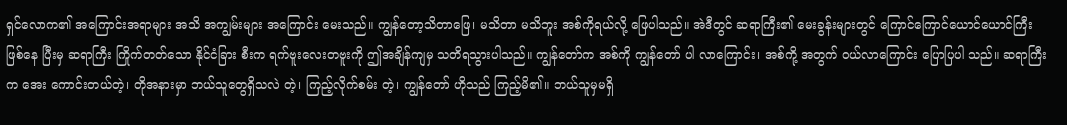ရှင်လောက၏ အကြောင်းအရာများ အသိ အကျွမ်းများ အကြောင်း မေးသည်။ ကျွန်တော့သိတာဖြေ၊ မသိတာ မသိဘူး အစ်ကိုရယ်လို့ ဖြေပါသည်။ အဲဒီတွင် ဆရာကြီး၏ မေးခွန်းများတွင် ကြောင်ကြောင်ယောင်ယောင်ကြီး ဖြစ်နေ ပြီးမှ ဆရာကြီး ကြိုက်တတ်သော နိုင်ငံခြား စီးက ရက်ဗူးလေးတဗူးကို ဤအချိန်ကျမှ သတိရသွားပါသည်။ ကျွန်တော်က အစ်ကို ကျွန်တော် ပါ လာကြောင်း၊ အစ်ကို့ အတွက် ဝယ်လာကြောင်း ပြောပြပါ သည်။ ဆရာကြီးက အေး ကောင်းတယ်တဲ့၊ တိုအနားမှာ ဘယ်သူတွေရှိသလဲ တဲ့၊ ကြည့်လိုက်စမ်း တဲ့၊ ကျွန်တော် ဟိုသည် ကြည့်မိ၏။ ဘယ်သူမှမရှိ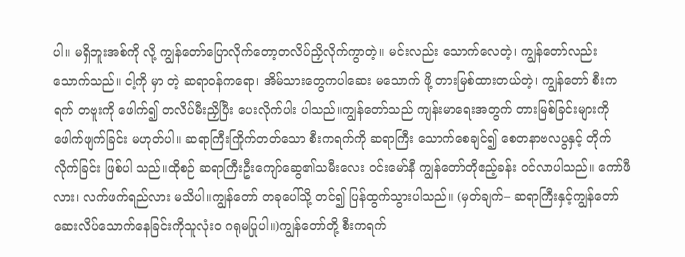ပါ။ မရှိဘူးအစ်ကို လို့ ကျွန်တော်ပြောလိုက်တော့တလိပ်ညှိလိုက်ကွာတဲ့။ မင်းလည်း သောက်လေတဲ့၊ ကျွန်တော်လည်းသောက်သည်။ ငါ့ကို မှာ တဲ့ ဆရာဝန်ကရော၊ အိမ်သားတွေကပါဆေး မသောက် ဖို့ တားမြစ်ထားတယ်တဲ့၊ ကျွန်တော် စီးကရက် တဗူးကို ဖေါက်၍ တလိပ်မီးညှိပြီး ပေးလိုက်ပါး ပါသည်။ကျွန်တော်သည် ကျန်းမာရေးအတွက် တားမြစ်ခြင်းများကို ဖေါက်ဖျက်ခြင်း မဟုတ်ပါ။ ဆရာကြီးကြိုက်တတ်သော စီးကရက်ကို ဆရာကြီး သောက်စေချင်၍ စေတနာဗလပွနှင့် တိုက်လိုက်ခြင်း ဖြစ်ပါ သည်။ထိုစဉ် ဆရာကြီးဦးကျော်ဆွေ၏သမီးလေး ဝင်းမော်နီ ကျွန်တော်တိုဧည့်ခန်း ဝင်လာပါသည်။ ကော်ဖီလား၊ လက်ဖက်ရည်လား မသိပါ။ကျွန်တော် တခုပေါ်သို့ တင်၍ ပြန်ထွက်သွားပါသည်။ (မှတ်ချက်– ဆရာကြီးနှင့်ကျွန်တော် ဆေးလိပ်သောက်နေခြင်းကိုသူလုံးဝ ဂရုမပြုပါ။)ကျွန်တော်တို့ စီးကရက်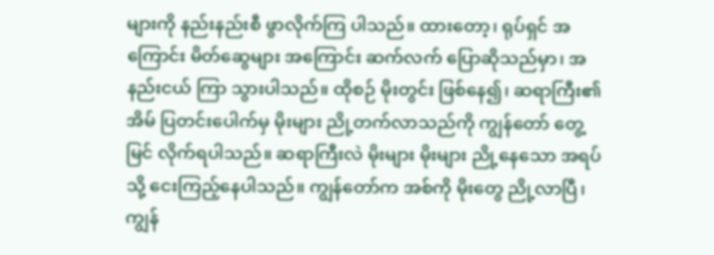များကို နည်းနည်းစီ ဖွာလိုက်ကြ ပါသည်။ ထားတော့၊ ရုပ်ရှင် အကြောင်း မိတ်ဆွေများ အကြောင်း ဆက်လက် ပြောဆိုသည်မှာ၊ အနည်းငယ် ကြာ သွားပါသည်။ ထိုစဉ် မိုးတွင်း ဖြစ်နေ၍၊ ဆရာကြီး၏ အိမ် ပြတင်းပေါက်မှ မိုးများ ညို့တက်လာသည်ကို ကျွန်တော် တွေ့မြင် လိုက်ရပါသည်။ ဆရာကြီးလဲ မိုးများ မိုးများ ညို့နေသော အရပ်သို့ ငေးကြည့်နေပါသည်။ ကျွန်တော်က အစ်ကို မိုးတွေ ညို့လာပြီ၊ ကျွန်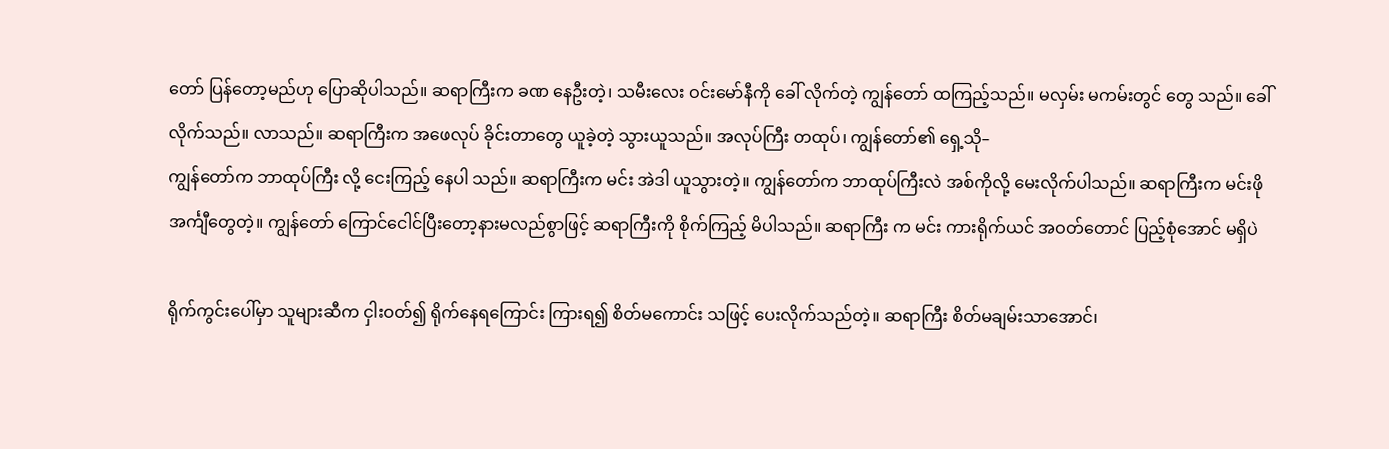တော် ပြန်တော့မည်ဟု ပြောဆိုပါသည်။ ဆရာကြီးက ခဏ နေဦးတဲ့၊ သမီးလေး ဝင်းမော်နီကို ခေါ် လိုက်တဲ့ ကျွန်တော် ထကြည့်သည်။ မလှမ်း မကမ်းတွင် တွေ သည်။ ခေါ်လိုက်သည်။ လာသည်။ ဆရာကြီးက အဖေလုပ် ခိုင်းတာတွေ ယူခဲ့တဲ့ သွားယူသည်။ အလုပ်ကြီး တထုပ်၊ ကျွန်တော်၏ ရှေ့သို–
ကျွန်တော်က ဘာထုပ်ကြီး လို့ ငေးကြည့် နေပါ သည်။ ဆရာကြီးက မင်း အဲဒါ ယူသွားတဲ့။ ကျွန်တော်က ဘာထုပ်ကြီးလဲ အစ်ကိုလို့ မေးလိုက်ပါသည်။ ဆရာကြီးက မင်းဖို အင်္ကျီတွေတဲ့။ ကျွန်တော် ကြောင်ငေါင်ပြီးတော့နားမလည်စွာဖြင့် ဆရာကြီးကို စိုက်ကြည့် မိပါသည်။ ဆရာကြီး က မင်း ကားရိုက်ယင် အဝတ်တောင် ပြည့်စုံအောင် မရှိပဲ

ရိုက်ကွင်းပေါ်မှာ သူများဆီက ငှါးဝတ်၍ ရိုက်နေရကြောင်း ကြားရ၍ စိတ်မကောင်း သဖြင့် ပေးလိုက်သည်တဲ့။ ဆရာကြီး စိတ်မချမ်းသာအောင်၊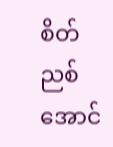စိတ်ညစ်အောင်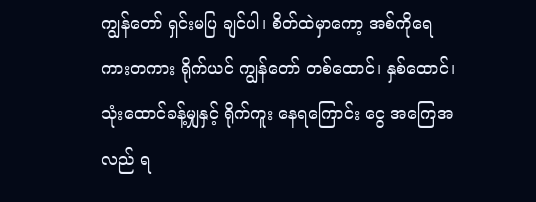ကျွန်တော် ရှင်းမပြ ချင်ပါ၊ စိတ်ထဲမှာကော့ အစ်ကိုရေ ကားတကား ရိုက်ယင် ကျွန်တော် တစ်ထောင်၊ နှစ်ထောင်၊ သုံးထောင်ခန့်မျှနှင့် ရိုက်ကူး နေရကြောင်း ငွေ အကြေအလည် ရ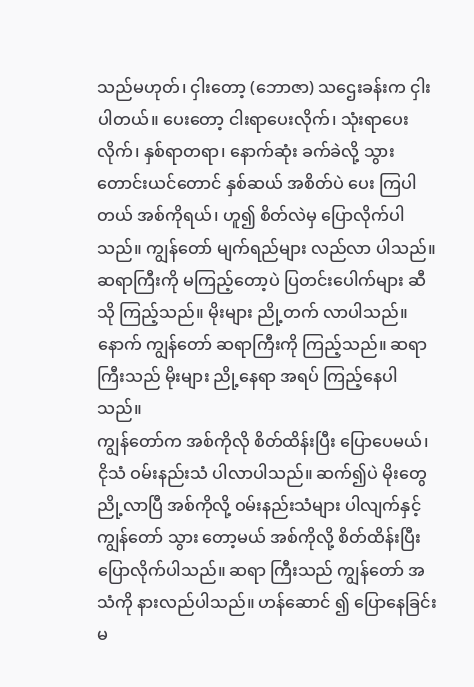သည်မဟုတ်၊ ငှါးတော့ (ဘောဇာ) သဌေးခန်းက ငှါးပါတယ်။ ပေးတော့ ငါးရာပေးလိုက်၊ သုံးရာပေးလိုက်၊ နှစ်ရာတရာ၊ နောက်ဆုံး ခက်ခဲလို့ သွားတောင်းယင်တောင် နှစ်ဆယ် အစိတ်ပဲ ပေး ကြပါတယ် အစ်ကိုရယ်၊ ဟူ၍ စိတ်လဲမှ ပြောလိုက်ပါသည်။ ကျွန်တော် မျက်ရည်များ လည်လာ ပါသည်။ ဆရာကြီးကို မကြည့်တော့ပဲ ပြတင်းပေါက်များ ဆီသို ကြည့်သည်။ မိုးများ ညို့တက် လာပါသည်။ နောက် ကျွန်တော် ဆရာကြီးကို ကြည့်သည်။ ဆရာကြီးသည် မိုးများ ညို့နေရာ အရပ် ကြည့်နေပါသည်။
ကျွန်တော်က အစ်ကိုလို စိတ်ထိန်းပြီး ပြောပေမယ်၊ ငိုသံ ဝမ်းနည်းသံ ပါလာပါသည်။ ဆက်၍ပဲ မိုးတွေ ညို့လာပြီ အစ်ကိုလို့ ဝမ်းနည်းသံများ ပါလျက်နှင့် ကျွန်တော် သွား တော့မယ် အစ်ကိုလို့ စိတ်ထိန်းပြီး ပြောလိုက်ပါသည်။ ဆရာ ကြီးသည် ကျွန်တော် အသံကို နားလည်ပါသည်။ ဟန်ဆောင် ၍ ပြောနေခြင်း မ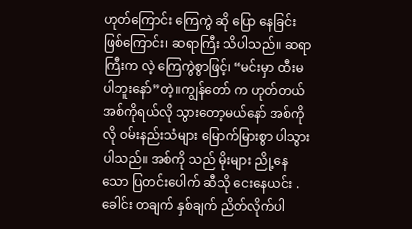ဟုတ်ကြောင်း ကြေကွဲ ဆို ပြော နေခြင်း ဖြစ်ကြောင်း၊ ဆရာကြီး သိပါသည်။ ဆရာကြီးက လဲ့ ကြေကွဲစွာဖြင့်၊ “မင်းမှာ ထီးမပါဘူးနော်”တဲ့။ကျွန်တော် က ဟုတ်တယ် အစ်ကိုရယ်လို သွားတော့မယ်နော် အစ်ကိုလို ဝမ်းနည်းသံများ မြောက်မြားစွာ ပါသွားပါသည်။ အစ်ကို သည် မိုးများ ညို့နေသော ပြတင်းပေါက် ဆီသို ငေးနေယင်း . ခေါင်း တချက် နှစ်ချက် ညိတ်လိုက်ပါ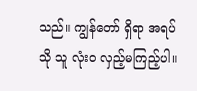သည်။ ကျွန်တော် ရှိရာ အရပ်သို သူ လုံးဝ လှည့်မကြည့်ပါ။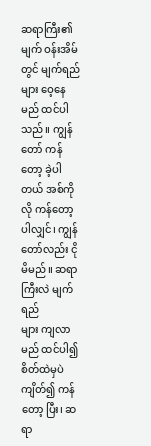ဆရာကြီး၏ မျက် ဝန်းအိမ်တွင် မျက်ရည်များ ဝေ့နေမည် ထင်ပါသည်။ ကျွန် တော် ကန်တော့ ခဲ့ပါတယ် အစ်ကိုလို ကန်တော့ ပါလျှင်၊ ကျွန်တော်လည်း ငိုမိမည်။ ဆရာကြီးလဲ မျက်ရည်
များ ကျလာမည် ထင်ပါ၍ စိတ်ထဲမှပဲ ကျိတ်၍ ကန်တော့ ပြီး၊ ဆရာ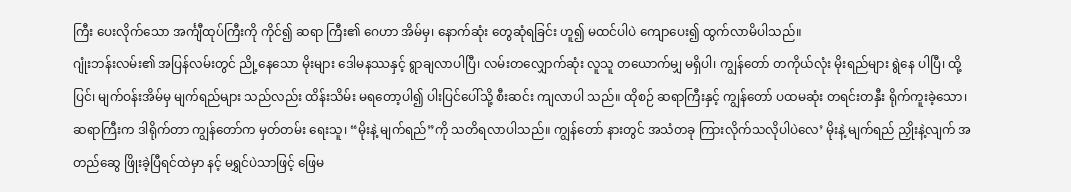ကြီး ပေးလိုက်သော အင်္ကျီထုပ်ကြီးကို ကိုင်၍ ဆရာ ကြီး၏ ဂေဟာ အိမ်မှ၊ နောက်ဆုံး တွေဆုံရခြင်း ဟူ၍ မထင်ပါပဲ ကျောပေး၍ ထွက်လာမိပါသည်။
ဂျုံးဘန်းလမ်း၏ အပြန်လမ်းတွင် ညို့နေသော မိုးများ ဒေါမနဿနှင့် ရွာချလာပါပြီ၊ လမ်းတလျှောက်ဆုံး လူသူ တယောက်မျှ မရှိပါ၊ ကျွန်တော် တကိုယ်လုံး မိုးရည်များ ရွဲနေ ပါပြီ၊ ထို့ပြင်၊ မျက်ဝန်းအိမ်မှ မျက်ရည်များ သည်လည်း ထိန်းသိမ်း မရတော့ပါ၍ ပါးပြင်ပေါ်သို့ စီးဆင်း ကျလာပါ သည်။ ထိုစဉ် ဆရာကြီးနှင့် ကျွန်တော် ပထမဆုံး တရင်းတနှီး ရိုက်ကူးခဲ့သော၊ ဆရာကြီးက ဒါရိုက်တာ ကျွန်တော်က မှတ်တမ်း ရေးသူ၊ “မိုးနဲ့ မျက်ရည်”ကို သတိရလာပါသည်။ ကျွန်တော် နားတွင် အသံတခု ကြားလိုက်သလိုပါပဲလေ’ မိုးနဲ့ မျက်ရည် ညှိုးနဲ့လျက် အတည်ဆွေ ဖြိုးခဲ့ပြီရင်ထဲမှာ နင့် မရွှင်ပဲသာဖြင့် ဖြေမ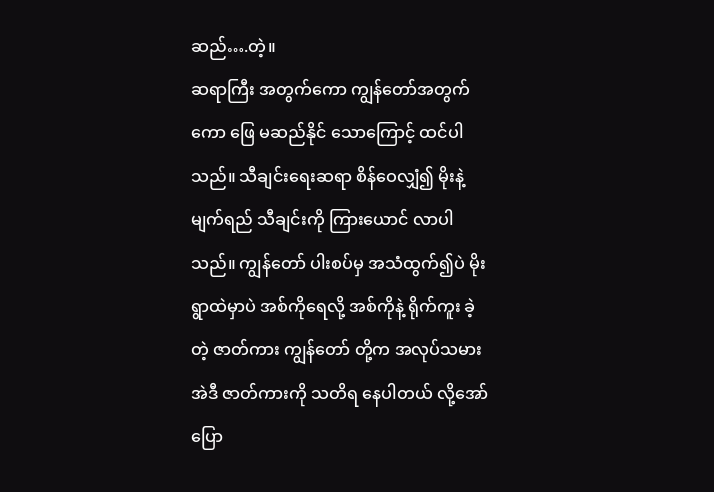ဆည်….တဲ့။
ဆရာကြီး အတွက်ကော ကျွန်တော်အတွက်ကော ဖြေ မဆည်နိုင် သောကြောင့် ထင်ပါသည်။ သီချင်းရေးဆရာ စိန်ဝေလျှံ၍ မိုးနဲ့ မျက်ရည် သီချင်းကို ကြားယောင် လာပါ သည်။ ကျွန်တော် ပါးစပ်မှ အသံထွက်၍ပဲ မိုးရွာထဲမှာပဲ အစ်ကိုရေလို့ အစ်ကိုနဲ့ ရိုက်ကူး ခဲ့တဲ့ ဇာတ်ကား ကျွန်တော် တို့က အလုပ်သမား အဲဒီ ဇာတ်ကားကို သတိရ နေပါတယ် လို့အော်ပြော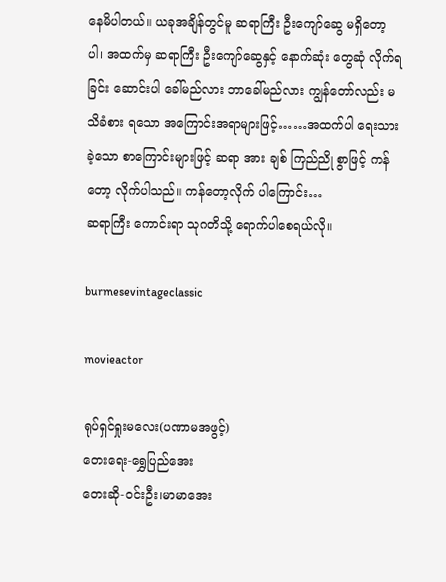နေမိပါတယ်။ ယခုအချိန်တွင်မူ ဆရာကြီး ဦးကျော်ဆွေ မရှိတော့ပါ၊ အထက်မှ ဆရာကြီး ဦးကျော်ဆွေနှင့် နောက်ဆုံး တွေဆုံ လိုက်ရခြင်း ဆောင်းပါ ခေါ်မည်လား ဘာခေါ်မည်လား ကျွန်တော်လည်း မသိခံစား ရသော အကြောင်းအရာများဖြင့်……အထက်ပါ ရေးသားခဲ့သော စာကြောင်းများဖြင့် ဆရာ အား ချစ် ကြည်ညို စွာဖြင့် ကန်တော့ လိုက်ပါသည်။ ကန်တော့လိုက် ပါကြောင်း…
ဆရာကြီး ကောင်းရာ သုဂတိသို့ ရောက်ပါစေရယ်လို။

burmesevintageclassic

movieactor

ရုပ်ရှင်ရှုးမလေး(ပဏာမအဖွင့်)
တေးရေး-ရွှေပြည်အေး
တေးဆို-ဝင်းဦး၊မာမာအေး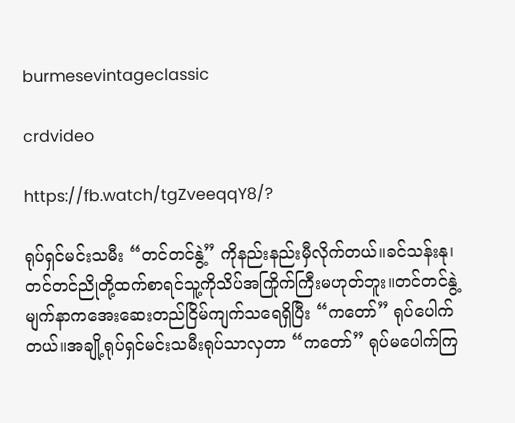burmesevintageclassic

crdvideo

https://fb.watch/tgZveeqqY8/?

ရုပ်ရှင်မင်းသမီး “တင်တင်နွဲ့” ကိုနည်းနည်းမှီလိုက်တယ်။ခင်သန်းနု၊တင်တင်ညိုတို့ထက်စာရင်သူ့ကိုသိပ်အကြိုက်ကြီးမဟုတ်ဘူး။တင်တင်နွဲ့မျက်နာကအေးဆေးတည်ငြိမ်ကျက်သရေရှိပြီး “ကတော်” ရုပ်ပေါက်တယ်။အချို့ရုပ်ရှင်မင်းသမီးရုပ်သာလှတာ “ကတော်” ရုပ်မပေါက်ကြ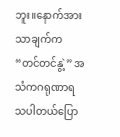ဘူး။နောက်အားသာချက်က “တင်တင်နွဲ့” အသံကဂရုဏာရသပါတယ်ပြော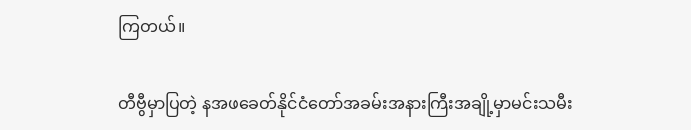ကြတယ်။

တီဗွီမှာပြတဲ့ နအဖခေတ်နိုင်ငံတော်အခမ်းအနားကြီးအချို့မှာမင်းသမီး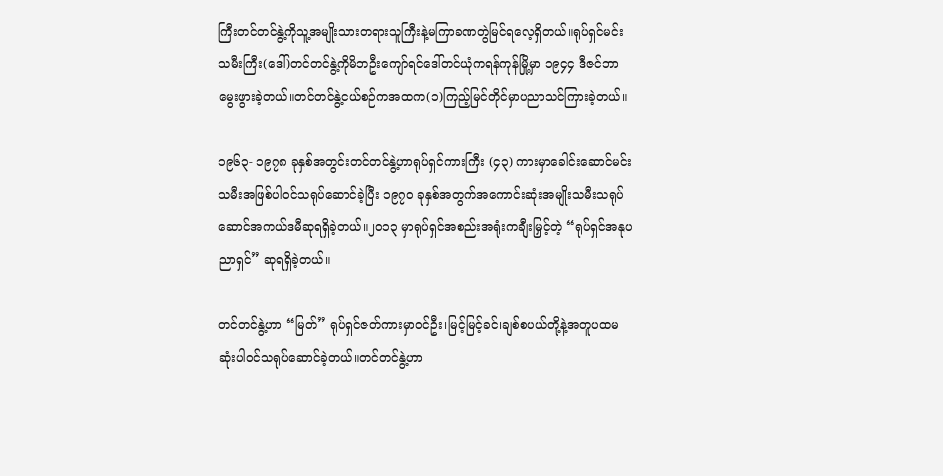ကြီးတင်တင်နွဲ့ကိုသူ့အမျိုးသားတရားသူကြီးနဲ့မကြာခဏတွဲမြင်ရလေ့ရှိတယ်။ရုပ်ရှင်မင်းသမီးကြီး(ဒေါ်)တင်တင်နွဲ့ကိုမိဘဦးကျော်ရင်ဒေါ်တင်ယုံကရန်ကုန်မြို့မှာ ၁၉၄၄ ဒီဇင်ဘာမွေးဖွားခဲ့တယ်။တင်တင်နွဲ့ငယ်စဉ်ကအထက(၁)ကြည့်မြင်တိုင်မှာပညာသင်ကြားခဲ့တယ်။

၁၉၆၃- ၁၉၇၈ ခုနှစ်အတွင်းတင်တင်နွဲ့ဟာရုပ်ရှင်ကားကြီး (၄၃) ကားမှာခေါင်းဆောင်မင်းသမီးအဖြစ်ပါဝင်သရုပ်ဆောင်ခဲ့ပြီး ၁၉၇၀ ခုနှစ်အတွက်အကောင်းဆုံးအမျိုးသမီးသရုပ်ဆောင်အကယ်ဒမီဆုရရှိခဲ့တယ်။၂၀၁၃ မှာရုပ်ရှင်အစည်းအရုံးကချီးမြှင့်တဲ့ “ရုပ်ရှင်အနုပညာရှင်” ဆုရရှိခဲ့တယ်။

တင်တင်နွဲ့ဟာ “မြတ်” ရုပ်ရှင်ဇတ်ကားမှာဝင်ဦး၊မြင့်မြင့်ခင်၊ချစ်စပယ်တို့နဲ့အတူပထမဆုံးပါဝင်သရုပ်ဆောင်ခဲ့တယ်။တင်တင်နွဲ့ဟာ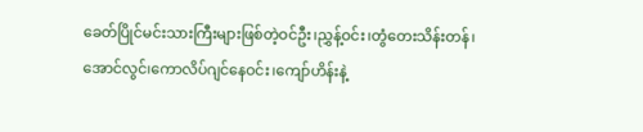ခေတ်ပြိုင်မင်းသားကြီးများဖြစ်တဲ့ဝင်ဦး၊ညွှန့်ဝင်း၊တွံတေးသိန်းတန်၊အောင်လွင်၊ကောလိပ်ဂျင်နေဝင်း၊ကျော်ဟိန်းနဲ့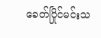ခေတ်ပြိုင်မင်းသ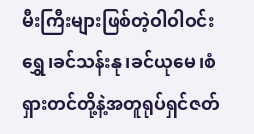မီးကြီးများဖြစ်တဲ့ဝါဝါဝင်းရွှေ၊ခင်သန်းနု၊ခင်ယုမေ၊စံရှားတင်တို့နဲ့အတူရုပ်ရှင်ဇတ်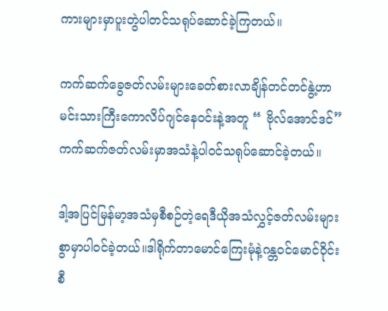ကားများမှာပူးတွဲပါတင်သရုပ်ဆောင်ခဲ့ကြတယ်။

ကက်ဆက်ခွေဇတ်လမ်းများခေတ်စားလာချိန်တင်တင်နွဲ့ဟာမင်းသားကြီးကောလိပ်ဂျင်နေဝင်းနဲ့အတူ “ ဗိုလ်အောင်ဒင်” ကက်ဆက်ဇတ်လမ်းမှာအသံနဲ့ပါဝင်သရုပ်ဆောင်ခဲ့တယ်။

ဒါ့အပြင်မြန်မာ့အသံမှစီစဉ်တဲ့ရေဒီယိုအသံလွှင့်ဇတ်လမ်းများစွာမှာပါဝင်ခဲ့တယ်။ဒါရိုက်တာမောင်ကြေးမုံနဲ့ဂန္တဝင်မောင်ဝိုင်းစီ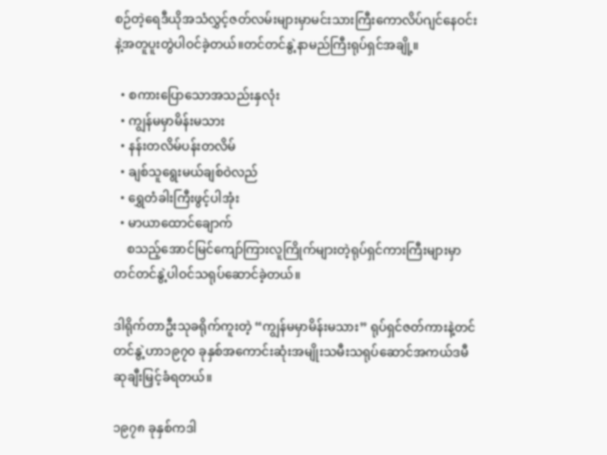စဉ်တဲ့ရေဒီယိုအသံလွှင့်ဇတ်လမ်းများမှာမင်းသားကြီးကောလိပ်ဂျင်နေဝင်းနဲ့အတူပူးတွဲပါဝင်ခဲ့တယ်။တင်တင်နွဲ့နာမည်ကြီးရုပ်ရှင်အချို့။

  • စကားပြောသောအသည်းနှလုံး
  • ကျွန်မမှာမိန်းမသား
  • နန်းတလိမ်ပန်းတလိမ်
  • ချစ်သူရွေးမယ်ချစ်ဝဲလည်
  • ရွှေတံခါးကြီးဖွင့်ပါအုံး
  • မာယာထောင်ချောက်
    စသည့်အောင်မြင်ကျော်ကြားလူကြိုက်များတဲ့ရုပ်ရှင်ကားကြီးများမှာတင်တင်နွဲ့ပါဝင်သရုပ်ဆောင်ခဲ့တယ်။

ဒါရိုက်တာဦးသုခရိုက်ကူးတဲ့ “ကျွန်မမှာမိန်းမသား” ရုပ်ရှင်ဇတ်ကားနဲ့တင်တင်နွဲ့ဟာ၁၉၇၀ ခုနှစ်အကောင်းဆုံးအမျိုးသမီးသရုပ်ဆောင်အကယ်ဒမီဆုချီးမြှင့်ခံရတယ်။

၁၉၇၈ ခုနှစ်ကဒါ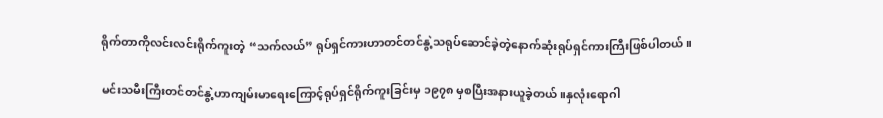ရိုက်တာကိုလင်းလင်းရိုက်ကူးတဲ့ “သက်လယ်” ရုပ်ရှင်ကားဟာတင်တင်နွဲ့သရုပ်ဆောင်ခဲ့တဲ့နောက်ဆုံးရုပ်ရှင်ကားကြီးဖြစ်ပါတယ်။

မင်းသမီးကြီးတင်တင်နွဲ့ဟာကျမ်းမာရေးကြောင့်ရုပ်ရှင်ရိုက်ကူးခြင်းမှ ၁၉၇၈ မှစပြီးအနားယူခဲ့တယ်။နှလုံးရောဂါ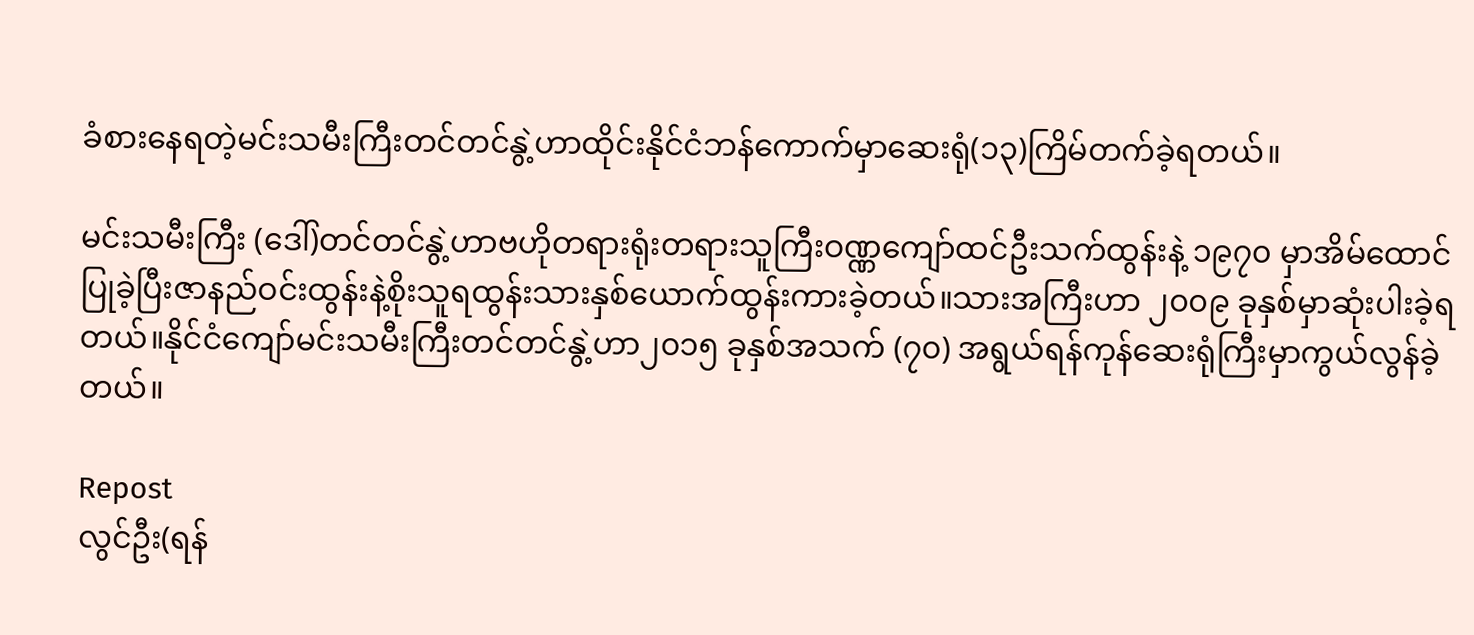ခံစားနေရတဲ့မင်းသမီးကြီးတင်တင်နွဲ့ဟာထိုင်းနိုင်ငံဘန်ကောက်မှာဆေးရုံ(၁၃)ကြိမ်တက်ခဲ့ရတယ်။

မင်းသမီးကြီး (ဒေါ်)တင်တင်နွဲ့ဟာဗဟိုတရားရုံးတရားသူကြီးဝဏ္ဏကျော်ထင်ဦးသက်ထွန်းနဲ့ ၁၉၇၀ မှာအိမ်ထောင်ပြုခဲ့ပြီးဇာနည်ဝင်းထွန်းနဲ့စိုးသူရထွန်းသားနှစ်ယောက်ထွန်းကားခဲ့တယ်။သားအကြီးဟာ ၂၀၀၉ ခုနှစ်မှာဆုံးပါးခဲ့ရတယ်။နိုင်ငံကျော်မင်းသမီးကြီးတင်တင်နွဲ့ဟာ၂၀၁၅ ခုနှစ်အသက် (၇၀) အရွယ်ရန်ကုန်ဆေးရုံကြီးမှာကွယ်လွန်ခဲ့တယ်။

Repost
လွင်ဦး(ရန်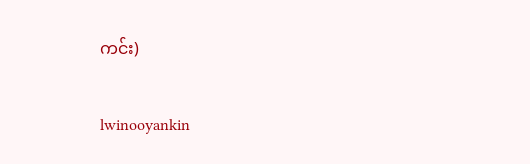ကင်း)

lwinooyankin